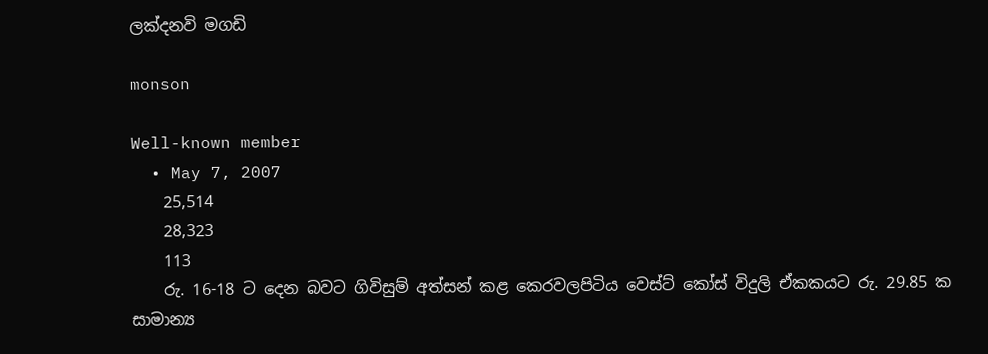ලක්දනවි මගඩි

monson

Well-known member
  • May 7, 2007
    25,514
    28,323
    113
    රු. 16-18 ට දෙන බවට ගිවිසුම් අත්සන් කළ කෙරවලපිටිය වෙස්ට් කෝස් විදුලි ඒකකයට රු. 29.85 ක සාමාන්‍ය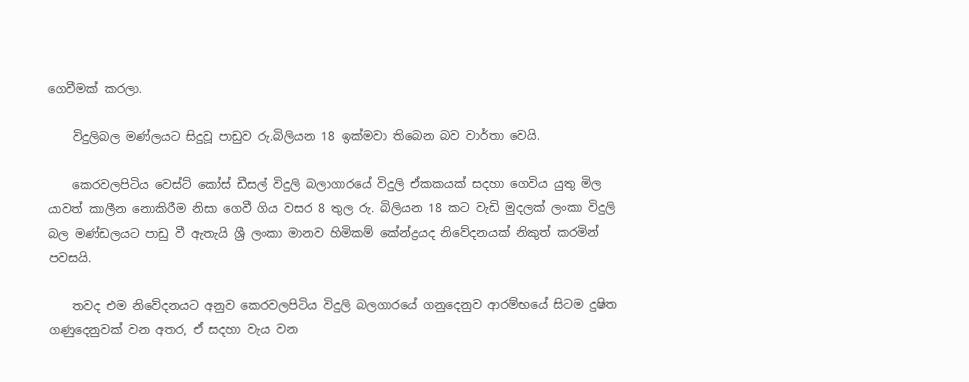ගෙවීමක් කරලා.

    විදුලිබල මණ්ලයට සිදුවූ පාඩුව රු.බිලියන 18 ඉක්මවා තිබෙන බව වාර්තා වෙයි.

    කෙරවලපිටිය වෙස්ට් කෝස් ඩීසල් විදුලි බලාගාරයේ විදුලි ඒකකයක් සදහා ගෙවිය යුතු මිල යාවත් කාලීන නොකිරීම නිසා ගෙවී ගිය වසර 8 තුල රු. බිලියන 18 කට වැඩි මුදලක් ලංකා විදුලි බල මණ්ඩලයට පාඩු වී ඇතැයි ශ්‍රී ලංකා මානව හිමිකම් කේන්ද්‍ර‍යද නිවේදනයක් නිකුත් කරමින් පවසයි.

    තවද එම නිවේදනයට අනුව කෙරවලපිටිය විදුලි බලගාරයේ ගනුදෙනුව ආරම්භයේ සිටම දුෂිත ගණුදෙනුවක් වන අතර, ඒ සදහා වැය වන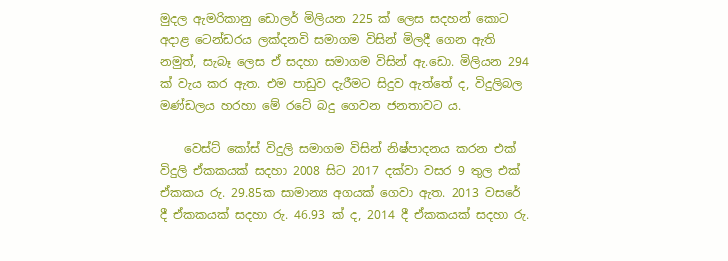මුදල ඇමරිකානු ඩොලර් මිලියන 225 ක් ලෙස සදහන් කොට අදාළ ටෙන්ඩරය ලක්දනවි සමාගම විසින් මිලදී ගෙන ඇති නමුත්, සැබෑ ලෙස ඒ සදහා සමාගම විසින් ඇ.ඩො. මිලියන 294 ක් වැය කර ඇත. එම පාඩුව දැරීමට සිදුව ඇත්තේ ද, විදුලිබල මණ්ඩලය හරහා මේ රටේ බදු ගෙවන ජනතාවට ය.

    වෙස්ට් කෝස් විදුලි සමාගම විසින් නිෂ්පාදනය කරන එක් විදුලි ඒකකයක් සදහා 2008 සිට 2017 දක්වා වසර 9 තුල එක් ඒකකය රු. 29.85ක සාමාන්‍ය අගයක් ගෙවා ඇත. 2013 වසරේ දී ඒකකයක් සදහා රු. 46.93 ක් ද, 2014 දී ඒකකයක් සදහා රු.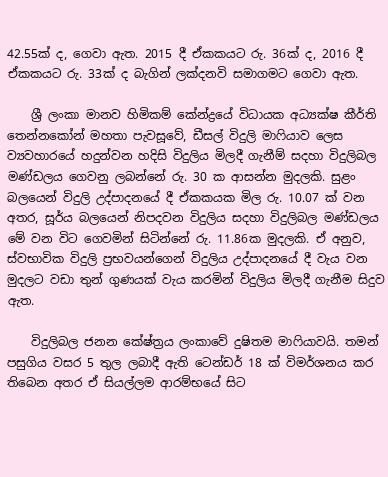42.55ක් ද, ගෙවා ඇත. 2015 දී ඒකකයට රු. 36ක් ද, 2016 දී ඒකකයට රු. 33ක් ද බැගින් ලක්දනවි සමාගමට ගෙවා ඇත.

    ශ්‍රී ලංකා මානව හිමිකම් කේන්ද්‍රයේ විධායක අධ්‍යක්ෂ කීර්ති තෙන්නකෝන් මහතා පැවසූවේ, ඩීසල් විදුලි මාෆියාව ලෙස ව්‍යවහාරයේ හදුන්වන හදිසි විදුලිය මිලදී ගැනීම් සදහා විදුලිබල මණ්ඩලය ගෙවනු ලබන්නේ රු. 30 ක ආසන්න මුදලකි. සුළං බලයෙන් විදුලි උද්පාදනයේ දී ඒකකයක මිල රු. 10.07 ක් වන අතර, සූර්ය බලයෙන් නිපදවන විදුලිය සදහා විදුලිබල මණ්ඩලය මේ වන විට ගෙවමින් සිටින්නේ රු. 11.86ක මුදලකි. ඒ අනුව, ස්වභාවික විදුලි ප්‍ර‍භවයන්ගෙන් විදුලිය උද්පාදනයේ දී වැය වන මුදලට වඩා තුන් ගුණයක් වැය කරමින් විදුලිය මිලදී ගැනීම සිදුව ඇත.

    විදුලිබල ජනන කේෂ්ත්‍ර‍ය ලංකාවේ දුෂිතම මාෆියාවයි. තමන් පසුගිය වසර 5 තුල ලබාදී ඇති ටෙන්ඩර් 18 ක් විමර්ශනය කර තිබෙන අතර ඒ සියල්ලම ආරම්භයේ සිට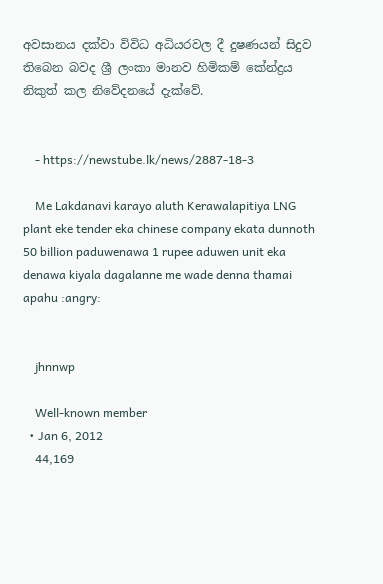අවසානය දක්වා විවිධ අධියරවල දී දුෂණයන් සිදුව තිබෙන බවද ශ්‍රී ලංකා මානව හිමිකම් කේන්ද්‍ර‍ය නිකුත් කල නිවේදනයේ දැක්වේ.


    - https://newstube.lk/news/2887-18-3

    Me Lakdanavi karayo aluth Kerawalapitiya LNG plant eke tender eka chinese company ekata dunnoth 50 billion paduwenawa 1 rupee aduwen unit eka denawa kiyala dagalanne me wade denna thamai apahu :angry:


    jhnnwp

    Well-known member
  • Jan 6, 2012
    44,169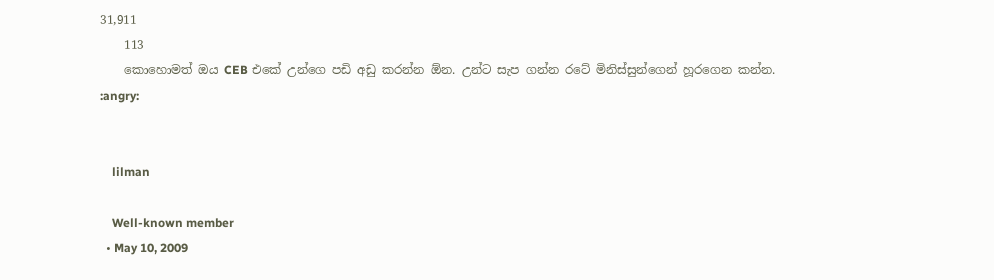31,911
    113
    කොහොමත් ඔය CEB එකේ උන්ගෙ පඩි අඩු කරන්න ඕන. උන්ට සැප ගන්න රටේ මිනිස්සුන්ගෙන් හූරගෙන කන්න. :angry:


    lilman

    Well-known member
  • May 10, 2009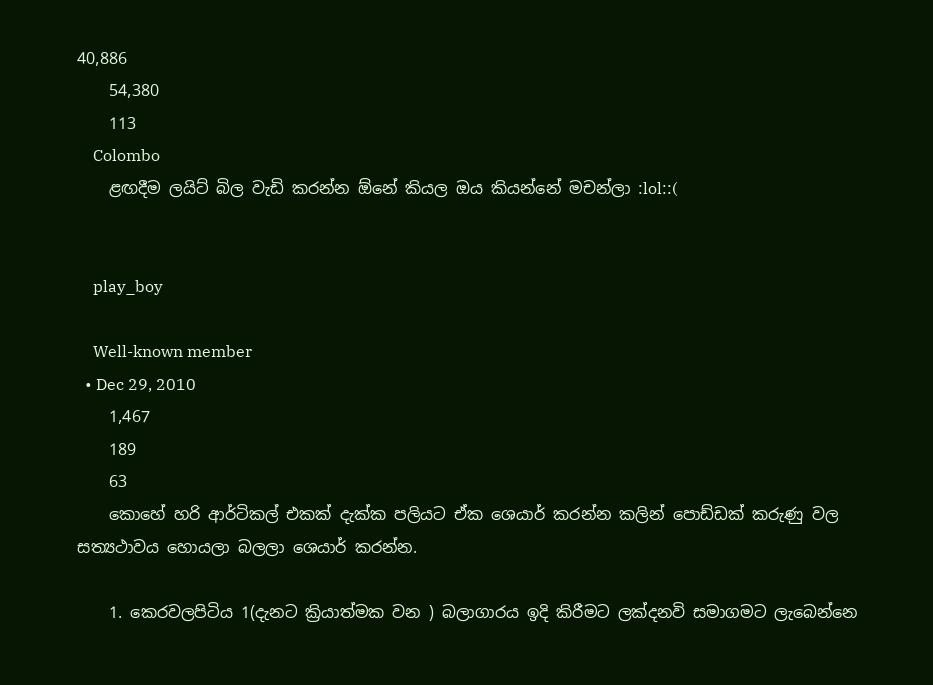40,886
    54,380
    113
    Colombo
    ළඟදීම ලයිට් බිල වැඩි කරන්න ඕනේ කියල ඔය කියන්නේ මචන්ලා :lol::(


    play_boy

    Well-known member
  • Dec 29, 2010
    1,467
    189
    63
    කොහේ හරි ආර්ටිකල් එකක් දැක්ක පලියට ඒක ශෙයාර් කරන්න කලින් පොඩ්ඩක් කරුණු වල සත්‍යථාවය හොයලා බලලා ශෙයාර් කරන්න.

    1. කෙරවලපිටිය 1(දැනට ක්‍රියාත්මක වන ) බලාගාරය ඉදි කිරීමට ලක්දනවි සමාගමට ලැබෙන්නෙ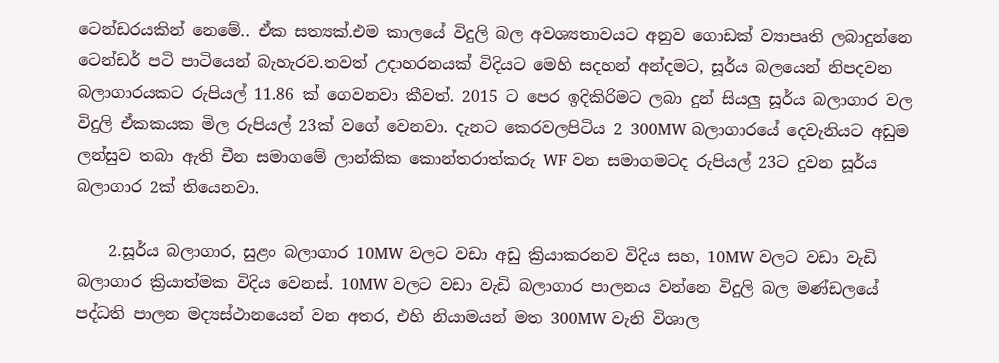ටෙන්ඩරයකින් නෙමේ.. ඒක සත්‍යක්.එම කාලයේ විදුලි බල අවශ්‍යතාවයට අනුව ගොඩක් ව්‍යාපෘති ලබාදුන්නෙ ටෙන්ඩර් පටි පාටියෙන් බැහැරව.තවත් උදාහරනයක් විදියට මෙහි සදහන් අන්දමට, සූර්ය බලයෙන් නිපදවන බලාගාරයකට රුපියල් 11.86 ක් ගෙවනවා කීවත්. 2015 ට පෙර ඉදිකිරිමට ලබා දුන් සියලු සූර්ය බලාගාර වල විදුලි ඒකකයක මිල රුපියල් 23ක් වගේ වෙනවා. දැනට කෙරවලපිටිය 2 300MW බලාගාරයේ දෙවැනියට අඩුම ලන්සුව තබා ඇති චීන සමාගමේ ලාන්කික කොන්තරාත්කරු WF වන සමාගමටද රුපියල් 23ට දුවන සූර්ය බලාගාර 2ක් තියෙනවා.

    2.සූර්ය බලාගාර, සුළං බලාගාර 10MW වලට වඩා අඩු ක්‍රියාකරනව විදිය සහ, 10MW වලට වඩා වැඩි බලාගාර ක්‍රියාත්මක විදිය වෙනස්. 10MW වලට වඩා වැඩි බලාගාර පාලනය වන්නෙ විදුලි බල මණ්ඩලයේ පද්ධති පාලන මද්‍යස්ථානයෙන් වන අතර, එහි නියාමයන් මත 300MW වැනි විශාල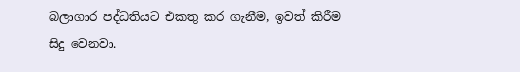බලාගාර පද්ධතියට එකතු කර ගැනීම, ඉවත් කිරීම සිදු වෙනවා.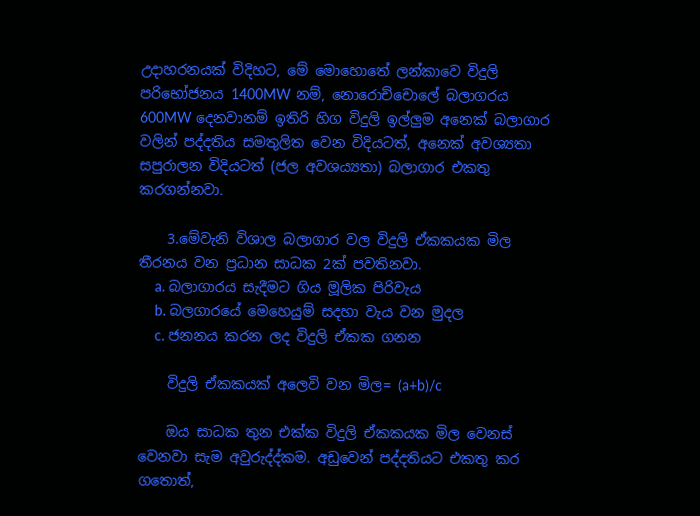උදාහරනයක් විදිහට, මේ මොහොතේ ලන්කාවෙ විදුලි පරිභෝජනය 1400MW නම්, නොරොච්චොලේ බලාගරය 600MW දෙනවානම් ඉතිරි හිග විදුලි ඉල්ලුම අනෙක් බලාගාර වලින් පද්දතිය සමතුලිත වෙන විදියටත්, අනෙක් අවශ්‍යතා සපුරාලන විදියටත් (ජල අවශය්‍යතා) බලාගාර එකතු කරගන්නවා.

    3.මේවැනි විශාල බලාගාර වල විදුලි ඒකකයක මිල තීරනය වන ප්‍රධාන සාධක 2ක් පවතිනවා.
    a. බලාගාරය සැදීමට ගිය මූලික පිරිවැය
    b. බලගාරයේ මෙහෙයුම් සදහා වැය වන මුදල
    c. ජනනය කරන ලද විදුලි ඒකක ගනන

    විදුලි ඒකකයක් අලෙවි වන මිල= (a+b)/c

    ඔය සාධක තුන එක්ක විදුලි ඒකකයක මිල වෙනස් වෙනවා සැම අවුරුද්ද්කම. අඩුවෙන් පද්දතියට එකතු කර ගතොත්,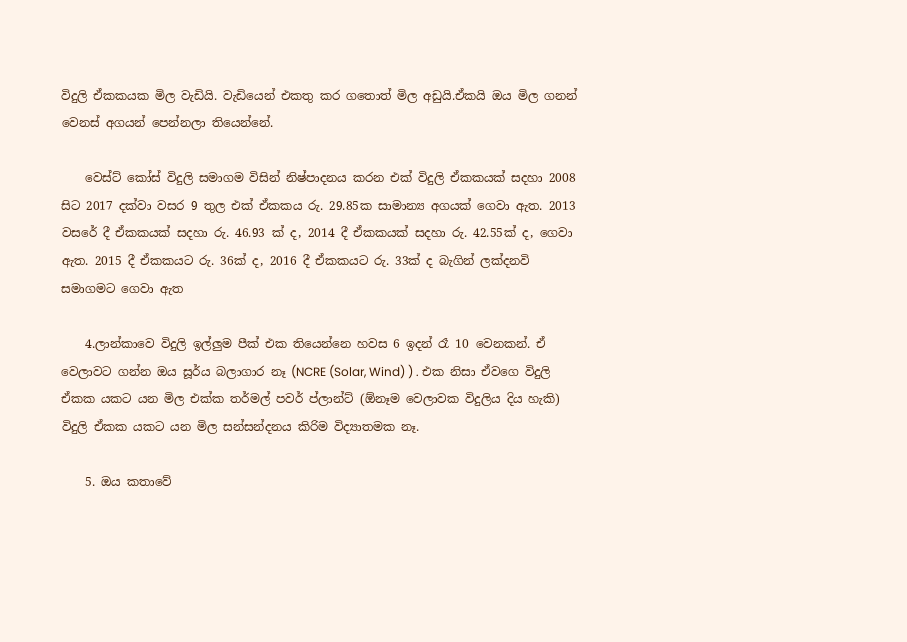විදුලි ඒකකයක මිල වැඩියි. වැඩියෙන් එකතු කර ගතොත් මිල අඩුයි.ඒකයි ඔය මිල ගනන් වෙනස් අගයන් පෙන්නලා තියෙන්නේ.

    වෙස්ට් කෝස් විදුලි සමාගම විසින් නිෂ්පාදනය කරන එක් විදුලි ඒකකයක් සදහා 2008 සිට 2017 දක්වා වසර 9 තුල එක් ඒකකය රු. 29.85ක සාමාන්‍ය අගයක් ගෙවා ඇත. 2013 වසරේ දී ඒකකයක් සදහා රු. 46.93 ක් ද, 2014 දී ඒකකයක් සදහා රු. 42.55ක් ද, ගෙවා ඇත. 2015 දී ඒකකයට රු. 36ක් ද, 2016 දී ඒකකයට රු. 33ක් ද බැගින් ලක්දනවි සමාගමට ගෙවා ඇත

    4.ලාන්කාවෙ විදුලි ඉල්ලුම පීක් එක තියෙන්නෙ හවස 6 ඉදන් රෑ 10 වෙනකන්. ඒ වෙලාවට ගන්න ඔය සූර්ය බලාගාර නෑ (NCRE (Solar, Wind) ) . එක නිසා ඒවගෙ විදුලි ඒකක යකට යන මිල එක්ක තර්මල් පවර් ප්ලාන්ට් (ඕනෑම වෙලාවක විදුලිය දිය හැකි) විදුලි ඒකක යකට යන මිල සන්සන්දනය කිරිම විද්‍යාතමක නෑ.

    5. ඔය කතාවේ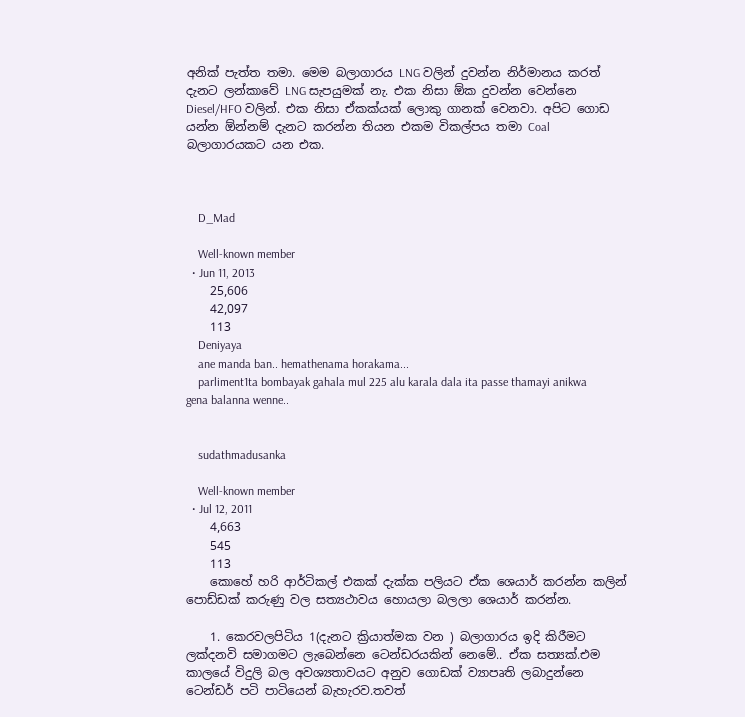අනික් පැත්ත තමා. මෙම බලාගාරය LNG වලින් දුවන්න නිර්මානය කරත් දැනට ලන්කාවේ LNG සැපයුමක් නැ. එක නිසා ඕක දුවන්න වෙන්නෙ Diesel/HFO වලින්. එක නිසා ඒකක්යක් ලොකු ගානක් වෙනවා. අපිට ගොඩ යන්න ඕන්නම් දැනට කරන්න තියන එකම විකල්පය තමා Coal බලාගාරයකට යන එක.



    D_Mad

    Well-known member
  • Jun 11, 2013
    25,606
    42,097
    113
    Deniyaya
    ane manda ban.. hemathenama horakama...
    parliment1ta bombayak gahala mul 225 alu karala dala ita passe thamayi anikwa gena balanna wenne..


    sudathmadusanka

    Well-known member
  • Jul 12, 2011
    4,663
    545
    113
    කොහේ හරි ආර්ටිකල් එකක් දැක්ක පලියට ඒක ශෙයාර් කරන්න කලින් පොඩ්ඩක් කරුණු වල සත්‍යථාවය හොයලා බලලා ශෙයාර් කරන්න.

    1. කෙරවලපිටිය 1(දැනට ක්‍රියාත්මක වන ) බලාගාරය ඉදි කිරීමට ලක්දනවි සමාගමට ලැබෙන්නෙ ටෙන්ඩරයකින් නෙමේ.. ඒක සත්‍යක්.එම කාලයේ විදුලි බල අවශ්‍යතාවයට අනුව ගොඩක් ව්‍යාපෘති ලබාදුන්නෙ ටෙන්ඩර් පටි පාටියෙන් බැහැරව.තවත්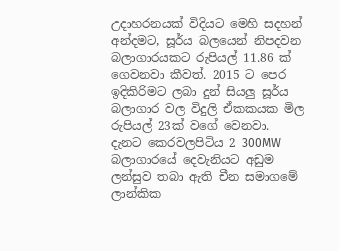උදාහරනයක් විදියට මෙහි සදහන් අන්දමට, සූර්ය බලයෙන් නිපදවන බලාගාරයකට රුපියල් 11.86 ක් ගෙවනවා කීවත්. 2015 ට පෙර ඉදිකිරිමට ලබා දුන් සියලු සූර්ය බලාගාර වල විදුලි ඒකකයක මිල රුපියල් 23ක් වගේ වෙනවා. දැනට කෙරවලපිටිය 2 300MW බලාගාරයේ දෙවැනියට අඩුම ලන්සුව තබා ඇති චීන සමාගමේ ලාන්කික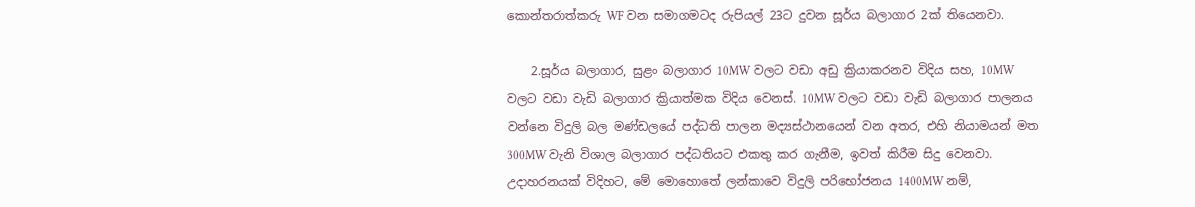කොන්තරාත්කරු WF වන සමාගමටද රුපියල් 23ට දුවන සූර්ය බලාගාර 2ක් තියෙනවා.

    2.සූර්ය බලාගාර, සුළං බලාගාර 10MW වලට වඩා අඩු ක්‍රියාකරනව විදිය සහ, 10MW වලට වඩා වැඩි බලාගාර ක්‍රියාත්මක විදිය වෙනස්. 10MW වලට වඩා වැඩි බලාගාර පාලනය වන්නෙ විදුලි බල මණ්ඩලයේ පද්ධති පාලන මද්‍යස්ථානයෙන් වන අතර, එහි නියාමයන් මත 300MW වැනි විශාල බලාගාර පද්ධතියට එකතු කර ගැනීම, ඉවත් කිරීම සිදු වෙනවා. උදාහරනයක් විදිහට, මේ මොහොතේ ලන්කාවෙ විදුලි පරිභෝජනය 1400MW නම්,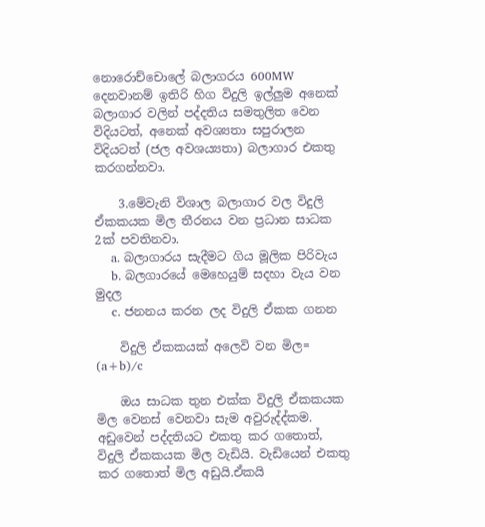නොරොච්චොලේ බලාගරය 600MW දෙනවානම් ඉතිරි හිග විදුලි ඉල්ලුම අනෙක් බලාගාර වලින් පද්දතිය සමතුලිත වෙන විදියටත්, අනෙක් අවශ්‍යතා සපුරාලන විදියටත් (ජල අවශය්‍යතා) බලාගාර එකතු කරගන්නවා.

    3.මේවැනි විශාල බලාගාර වල විදුලි ඒකකයක මිල තීරනය වන ප්‍රධාන සාධක 2ක් පවතිනවා.
    a. බලාගාරය සැදීමට ගිය මූලික පිරිවැය
    b. බලගාරයේ මෙහෙයුම් සදහා වැය වන මුදල
    c. ජනනය කරන ලද විදුලි ඒකක ගනන

    විදුලි ඒකකයක් අලෙවි වන මිල= (a+b)/c

    ඔය සාධක තුන එක්ක විදුලි ඒකකයක මිල වෙනස් වෙනවා සැම අවුරුද්ද්කම. අඩුවෙන් පද්දතියට එකතු කර ගතොත්, විදුලි ඒකකයක මිල වැඩියි. වැඩියෙන් එකතු කර ගතොත් මිල අඩුයි.ඒකයි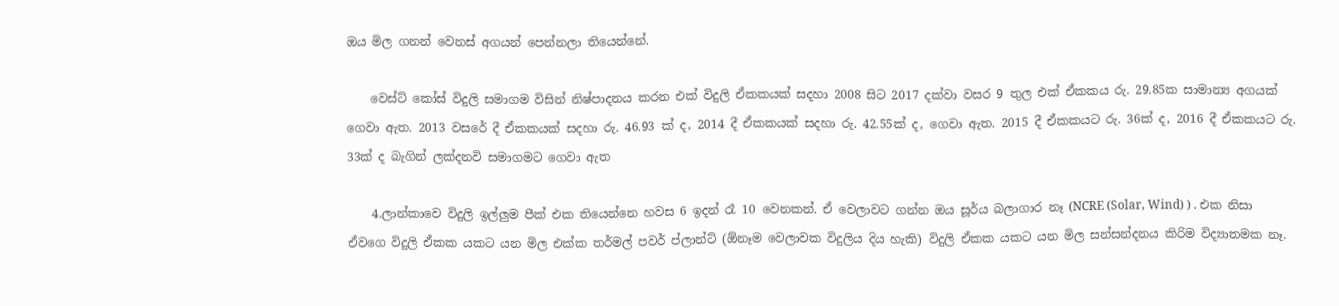ඔය මිල ගනන් වෙනස් අගයන් පෙන්නලා තියෙන්නේ.

    වෙස්ට් කෝස් විදුලි සමාගම විසින් නිෂ්පාදනය කරන එක් විදුලි ඒකකයක් සදහා 2008 සිට 2017 දක්වා වසර 9 තුල එක් ඒකකය රු. 29.85ක සාමාන්‍ය අගයක් ගෙවා ඇත. 2013 වසරේ දී ඒකකයක් සදහා රු. 46.93 ක් ද, 2014 දී ඒකකයක් සදහා රු. 42.55ක් ද, ගෙවා ඇත. 2015 දී ඒකකයට රු. 36ක් ද, 2016 දී ඒකකයට රු. 33ක් ද බැගින් ලක්දනවි සමාගමට ගෙවා ඇත

    4.ලාන්කාවෙ විදුලි ඉල්ලුම පීක් එක තියෙන්නෙ හවස 6 ඉදන් රෑ 10 වෙනකන්. ඒ වෙලාවට ගන්න ඔය සූර්ය බලාගාර නෑ (NCRE (Solar, Wind) ) . එක නිසා ඒවගෙ විදුලි ඒකක යකට යන මිල එක්ක තර්මල් පවර් ප්ලාන්ට් (ඕනෑම වෙලාවක විදුලිය දිය හැකි) විදුලි ඒකක යකට යන මිල සන්සන්දනය කිරිම විද්‍යාතමක නෑ.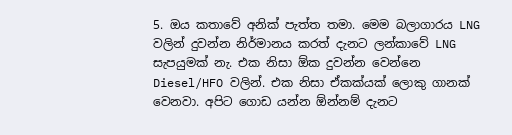5. ඔය කතාවේ අනික් පැත්ත තමා. මෙම බලාගාරය LNG වලින් දුවන්න නිර්මානය කරත් දැනට ලන්කාවේ LNG සැපයුමක් නැ. එක නිසා ඕක දුවන්න වෙන්නෙ Diesel/HFO වලින්. එක නිසා ඒකක්යක් ලොකු ගානක් වෙනවා. අපිට ගොඩ යන්න ඕන්නම් දැනට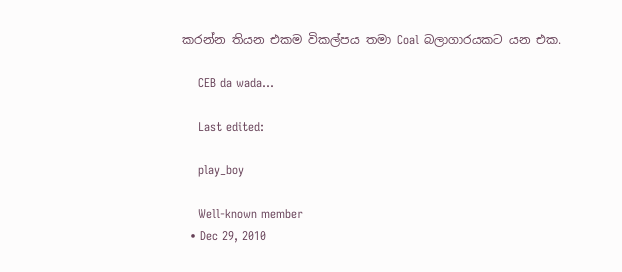කරන්න තියන එකම විකල්පය තමා Coal බලාගාරයකට යන එක.

    CEB da wada...

    Last edited:

    play_boy

    Well-known member
  • Dec 29, 2010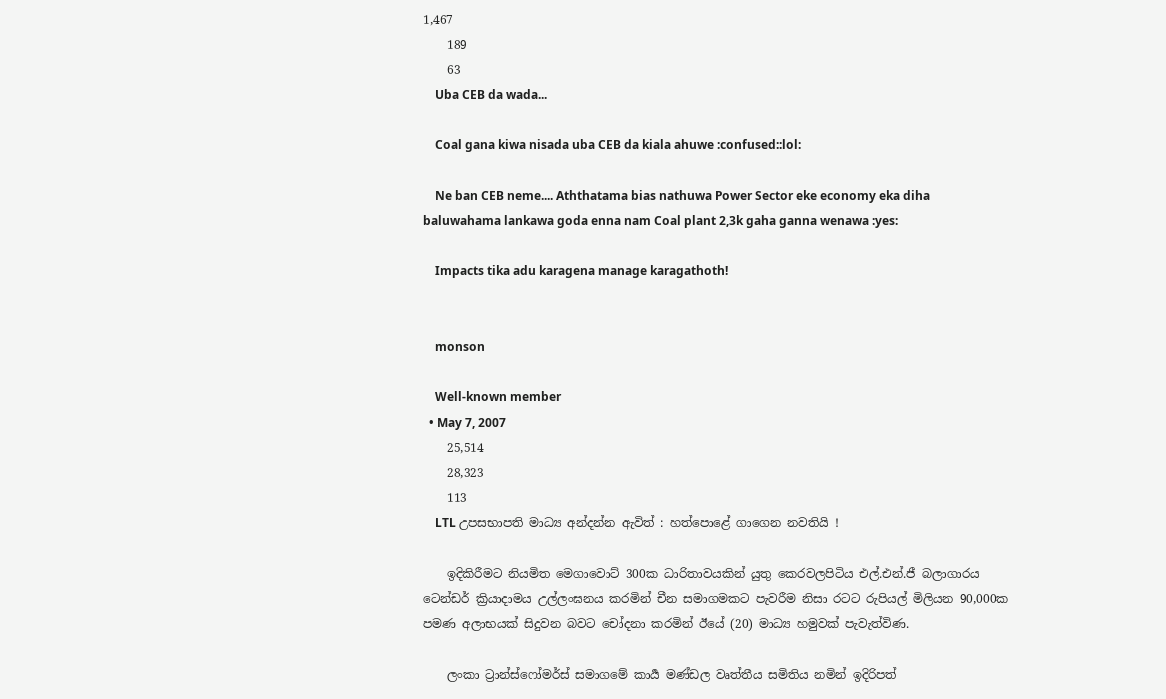1,467
    189
    63
    Uba CEB da wada...

    Coal gana kiwa nisada uba CEB da kiala ahuwe :confused::lol:

    Ne ban CEB neme.... Aththatama bias nathuwa Power Sector eke economy eka diha baluwahama lankawa goda enna nam Coal plant 2,3k gaha ganna wenawa :yes:

    Impacts tika adu karagena manage karagathoth!


    monson

    Well-known member
  • May 7, 2007
    25,514
    28,323
    113
    LTL උපසභාපති මාධ්‍ය අන්දන්න ඇවිත් : හත්පොළේ ගාගෙන නවතියි !

    ඉදිකිරීමට නියමිත මෙගාවොට් 300ක ධාරිතාවයකින් යුතු කෙරවලපිටිය එල්.එන්.ජී බලාගාරය ටෙන්ඩර් ක්‍රියාදාමය උල්ලංඝනය කරමින් චීන සමාගමකට පැවරීම නිසා රටට රුපියල් මිලියන 90,000ක පමණ අලාභයක් සිදුවන බවට චෝදනා කරමින් ඊයේ (20) මාධ්‍ය හමුවක් පැවැත්විණ.

    ලංකා ට්‍රාන්ස්ෆෝමර්ස් සමාගමේ කාර්‍ය මණ්ඩල වෘත්තීය සමිතිය නමින් ඉදිරිපත්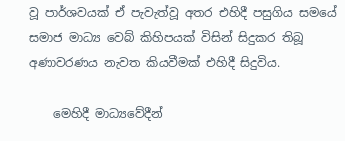වූ පාර්ශවයක් ඒ පැවැත්වූ අතර එහිදී පසුගිය සමයේ සමාජ මාධ්‍ය වෙබ් කිහිපයක් විසින් සිදුකර තිබූ අණාවරණය නැවත කියවීමක් එහිදී සිදුවිය.

    මෙහිදී මාධ්‍යවේදීන්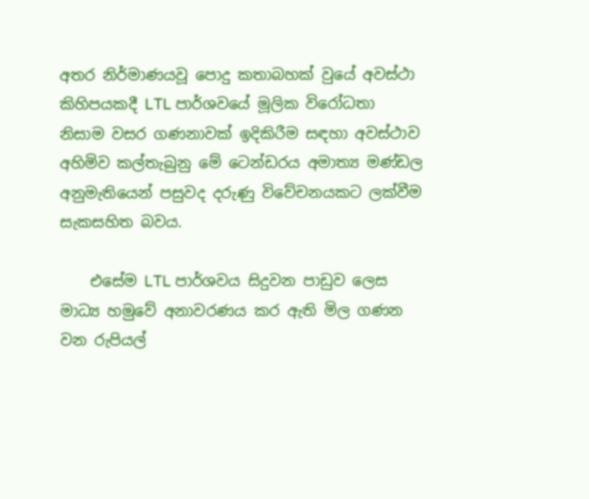අතර නිර්මාණයවූ පොදු කතාබහක් වුයේ අවස්ථා කිහිපයකදී LTL පාර්ශවයේ මූලික විරෝධතා නිසාම වසර ගණනාවක් ඉදිකිරීම සඳහා අවස්ථාව අහිමිව කල්තැබුනු මේ ටෙන්ඩරය අමාත්‍ය මණ්ඩල අනුමැතියෙන් පසුවද දරුණු විවේචනයකට ලක්වීම සැකසහිත බවය.

    එසේම LTL පාර්ශවය සිදුවන පාඩුව ලෙස මාධ්‍ය හමුවේ අනාවරණය කර ඇති මිල ගණන වන රුපියල්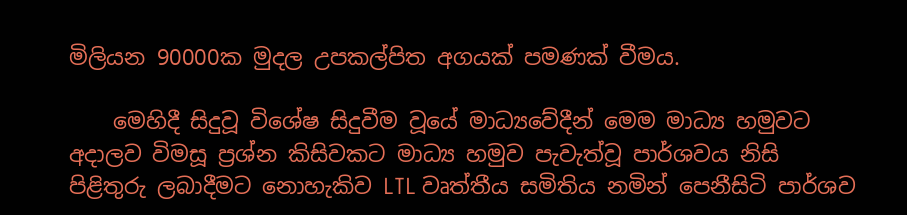මිලියන 90000ක මුදල උපකල්පිත අගයක් පමණක් වීමය.

    මෙහිදී සිදුවූ විශේෂ සිදුවීම වූයේ මාධ්‍යවේදීන් මෙම මාධ්‍ය හමුවට අදාලව විමසූ ප්‍රශ්න කිසිවකට මාධ්‍ය හමුව පැවැත්වූ පාර්ශවය නිසි පිළිතුරු ලබාදීමට නොහැකිව LTL වෘත්තීය සමිතිය නමින් පෙනීසිටි පාර්ශව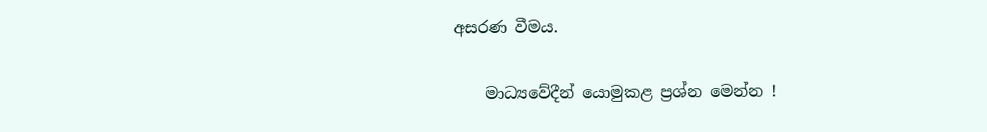අසරණ වීමය.

    මාධ්‍යවේදීන් යොමුකළ ප්‍රශ්න මෙන්න !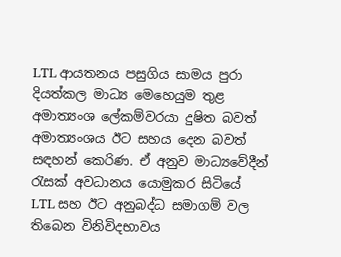LTL ආයතනය පසුගිය සාමය පුරා දියත්කල මාධ්‍ය මෙහෙයුම තුළ අමාත්‍යංශ ලේකම්වරයා දුෂිත බවත් අමාත්‍යංශය ඊට සහය දෙන බවත් සඳහන් කෙරිණ. ඒ අනුව මාධ්‍යවේදීන් රැසක් අවධානය යොමුකර සිටියේ LTL සහ ඊට අනුබද්ධ සමාගම් වල තිබෙන විනිවිදභාවය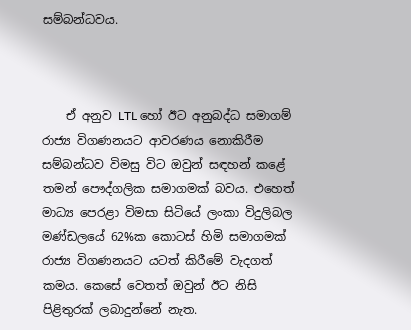සම්බන්ධවය.



    ඒ අනුව LTL හෝ ඊට අනුබද්ධ සමාගම් රාජ්‍ය විගණනයට ආවරණය නොකිරීම සම්බන්ධව විමසු විට ඔවුන් සඳහන් කළේ තමන් පෞද්ගලික සමාගමක් බවය. එහෙත් මාධ්‍ය පෙරළා විමසා සිටියේ ලංකා විදුලිබල මණ්ඩලයේ 62%ක කොටස් හිමි සමාගමක් රාජ්‍ය විගණනයට යටත් කිරීමේ වැදගත් කමය. කෙසේ වෙතත් ඔවුන් ඊට නිසි පිළිතුරක් ලබාදුන්නේ නැත.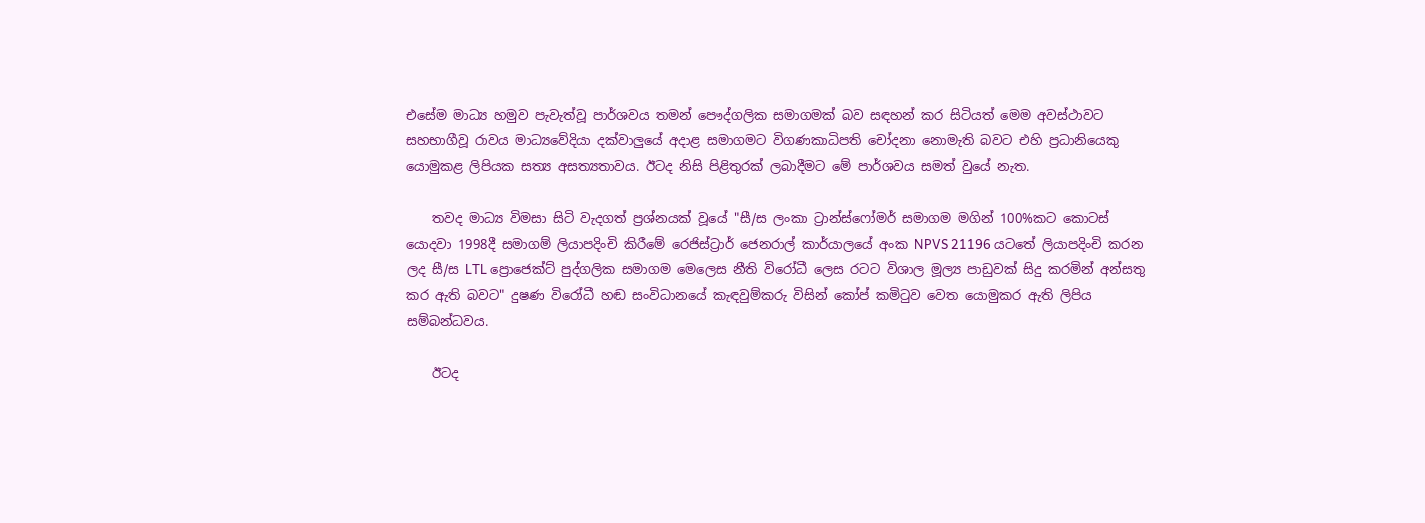එසේම මාධ්‍ය හමුව පැවැත්වූ පාර්ශවය තමන් පෞද්ගලික සමාගමක් බව සඳහන් කර සිටියත් මෙම අවස්ථාවට සහභාගීවූ රාවය මාධ්‍යවේදියා දක්වාලුයේ අදාළ සමාගමට විගණකාධිපති චෝදනා නොමැති බවට එහි ප්‍රධානියෙකු යොමුකළ ලිපියක සත්‍ය අසත්‍යතාවය. ඊටද නිසි පිළිතුරක් ලබාදීමට මේ පාර්ශවය සමත් වුයේ නැත.

    තවද මාධ්‍ය විමසා සිටි වැදගත් ප්‍රශ්නයක් වූයේ "සී/ස ලංකා ට්‍රාන්ස්ෆෝමර් සමාගම මගින් 100%කට කොටස් යොදවා 1998දී සමාගම් ලියාපදිංචි කිරීමේ රෙජිස්ට්‍රාර් ජෙනරාල් කාර්යාලයේ අංක NPVS 21196 යටතේ ලියාපදිංචි කරන ලද සී/ස LTL ප්‍රොජෙක්ට් පුද්ගලික සමාගම මෙලෙස නීති විරෝධී ලෙස රටට විශාල මූල්‍ය පාඩුවක් සිදු කරමින් අන්සතු කර ඇති බවට" දුෂණ විරෝධී හඬ සංවිධානයේ කැඳවුම්කරු විසින් කෝප් කමිටුව වෙත යොමුකර ඇති ලිපිය සම්බන්ධවය.

    ඊටද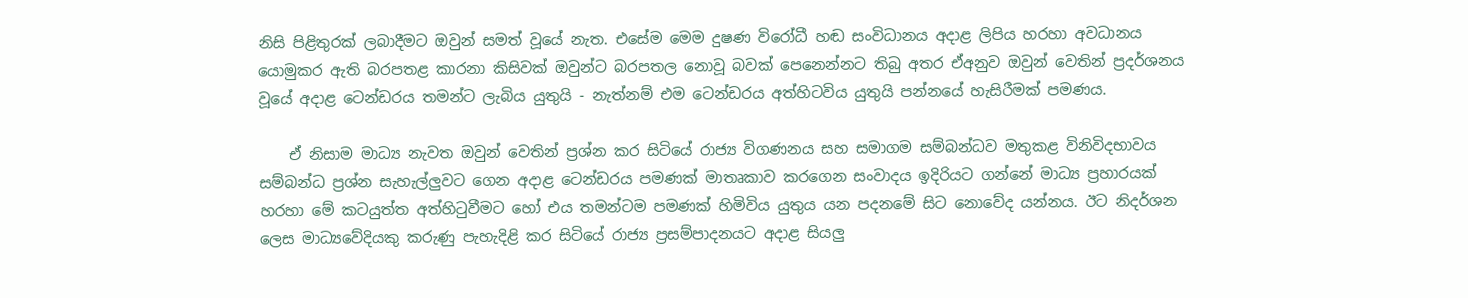නිසි පිළිතුරක් ලබාදීමට ඔවුන් සමත් වූයේ නැත. එසේම මෙම දුෂණ විරෝධී හඬ සංවිධානය අදාළ ලිපිය හරහා අවධානය යොමුකර ඇති බරපතළ කාරනා කිසිවක් ඔවුන්ට බරපතල නොවූ බවක් පෙනෙන්නට තිබු අතර ඒඅනුව ඔවුන් වෙතින් ප්‍රදර්ශනය වූයේ අදාළ ටෙන්ඩරය තමන්ට ලැබිය යුතුයි - නැත්නම් එම ටෙන්ඩරය අත්හිටවිය යුතුයි පන්නයේ හැසිරීමක් පමණය.

    ඒ නිසාම මාධ්‍ය නැවත ඔවුන් වෙතින් ප්‍රශ්න කර සිටියේ රාජ්‍ය විගණනය සහ සමාගම සම්බන්ධව මතුකළ විනිවිදභාවය සම්බන්ධ ප්‍රශ්න සැහැල්ලුවට ගෙන අදාළ ටෙන්ඩරය පමණක් මාතෘකාව කරගෙන සංවාදය ඉදිරියට ගන්නේ මාධ්‍ය ප්‍රහාරයක් හරහා මේ කටයුත්ත අත්හිටුවීමට හෝ එය තමන්ටම පමණක් හිමිවිය යුතුය යන පදනමේ සිට නොවේද යන්නය. ඊට නිදර්ශන ලෙස මාධ්‍යවේදියකු කරුණු පැහැදිළි කර සිටියේ රාජ්‍ය ප්‍රසම්පාදනයට අදාළ සියලු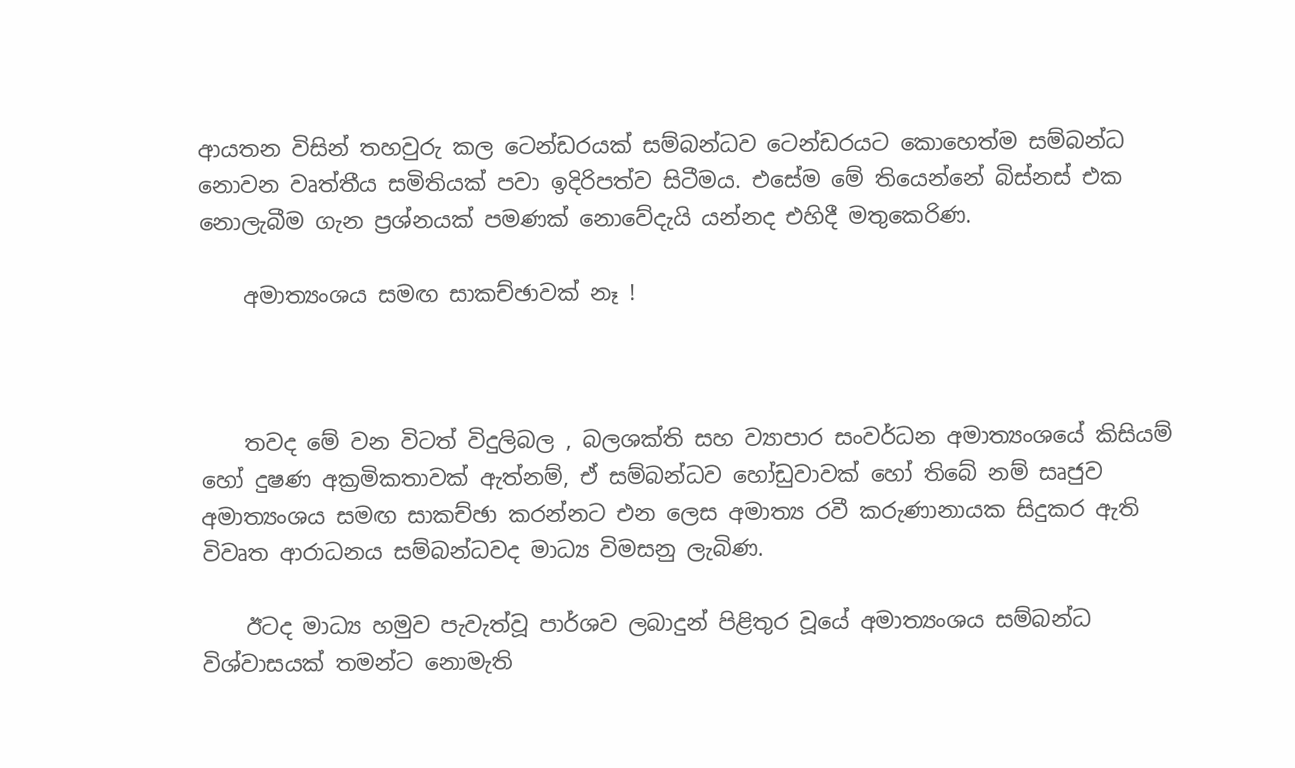ආයතන විසින් තහවුරු කල ටෙන්ඩරයක් සම්බන්ධව ටෙන්ඩරයට කොහෙත්ම සම්බන්ධ නොවන වෘත්තීය සමිතියක් පවා ඉදිරිපත්ව සිටීමය. එසේම මේ තියෙන්නේ බිස්නස් එක නොලැබීම ගැන ප්‍රශ්නයක් පමණක් නොවේදැයි යන්නද එහිදී මතුකෙරිණ.

    අමාත්‍යංශය සමඟ සාකච්ඡාවක් නෑ !



    තවද මේ වන විටත් විදුලිබල , බලශක්ති සහ ව්‍යාපාර සංවර්ධන අමාත්‍යංශයේ කිසියම් හෝ දුෂණ අක්‍රමිකතාවක් ඇත්නම්, ඒ සම්බන්ධව හෝඩුවාවක් හෝ තිබේ නම් සෘජුව අමාත්‍යංශය සමඟ සාකච්ඡා කරන්නට එන ලෙස අමාත්‍ය රවී කරුණානායක සිදුකර ඇති විවෘත ආරාධනය සම්බන්ධවද මාධ්‍ය විමසනු ලැබිණ.

    ඊටද මාධ්‍ය හමුව පැවැත්වූ පාර්ශව ලබාදුන් පිළිතුර වූයේ අමාත්‍යංශය සම්බන්ධ විශ්වාසයක් තමන්ට නොමැති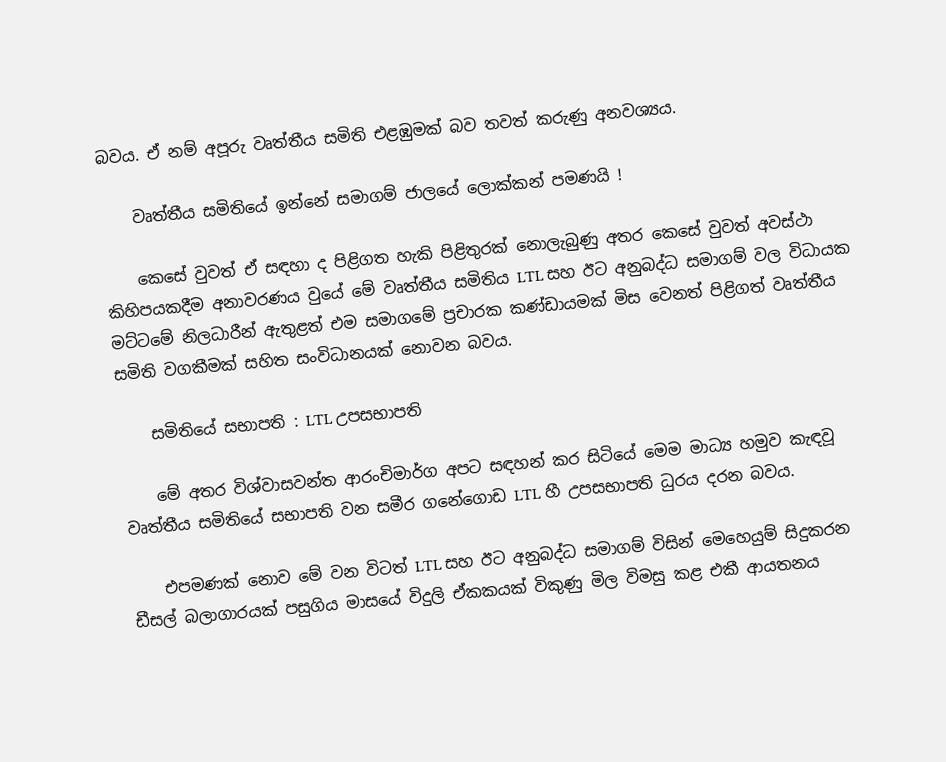බවය. ඒ නම් අපූරු වෘත්තීය සමිති එළඹුමක් බව තවත් කරුණු අනවශ්‍යය.

    වෘත්තීය සමිතියේ ඉන්නේ සමාගම් ජාලයේ ලොක්කන් පමණයි !

    කෙසේ වුවත් ඒ සඳහා ද පිළිගත හැකි පිළිතුරක් නොලැබුණු අතර කෙසේ වුවත් අවස්ථා කිහිපයකදීම අනාවරණය වුයේ මේ වෘත්තීය සමිතිය LTL සහ ඊට අනුබද්ධ සමාගම් වල විධායක මට්ටමේ නිලධාරීන් ඇතුළත් එම සමාගමේ ප්‍රචාරක කණ්ඩායමක් මිස වෙනත් පිළිගත් වෘත්තීය සමිති වගකීමක් සහිත සංවිධානයක් නොවන බවය.

    සමිතියේ සභාපති : LTL උපසභාපති

    මේ අතර විශ්වාසවන්ත ආරංචිමාර්ග අපට සඳහන් කර සිටියේ මෙම මාධ්‍ය හමුව කැඳවූ වෘත්තීය සමිතියේ සභාපති වන සමීර ගනේගොඩ LTL හී උපසභාපති ධුරය දරන බවය.

    එපමණක් නොව මේ වන විටත් LTL සහ ඊට අනුබද්ධ සමාගම් විසින් මෙහෙයුම් සිදුකරන ඩීසල් බලාගාරයක් පසුගිය මාසයේ විදුලි ඒකකයක් විකුණු මිල විමසු කළ එකී ආයතනය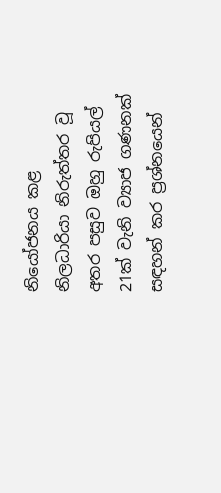නියෝජනය කළ නිලධාරියා නිරුත්තර වූ අතර පසුව ඔහු රුපියල් 21ක් වැනි ව්‍යාජ ගණනක් සඳහන් කර ප්‍රශ්නයෙන්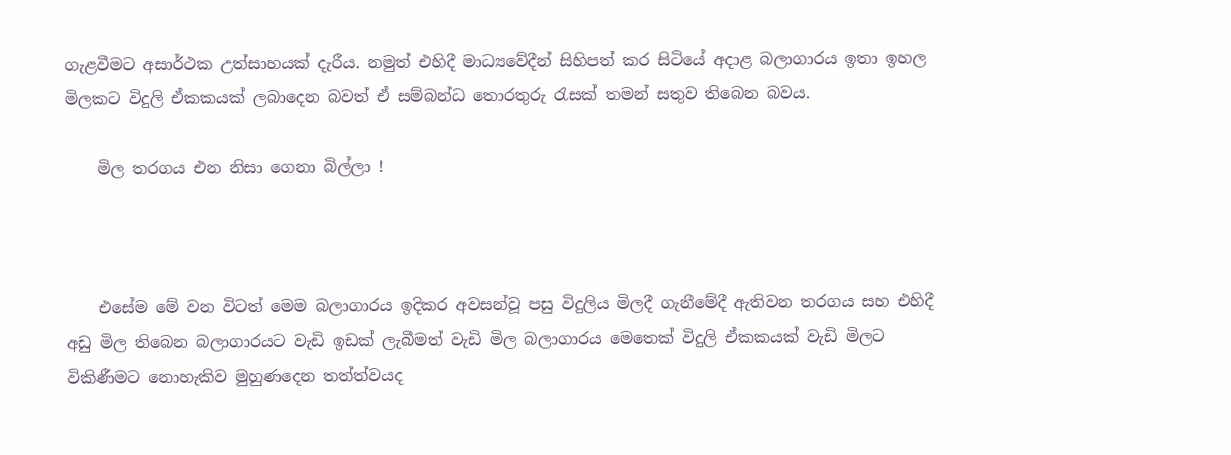ගැළවීමට අසාර්ථක උත්සාහයක් දැරීය. නමුත් එහිදී මාධ්‍යවේදීන් සිහිපත් කර සිටියේ අදාළ බලාගාරය ඉතා ඉහල මිලකට විදුලි ඒකකයක් ලබාදෙන බවත් ඒ සම්බන්ධ තොරතුරු රැසක් තමන් සතුව තිබෙන බවය.

    මිල තරගය එන නිසා ගෙනා බිල්ලා !



    එසේම මේ වන විටත් මෙම බලාගාරය ඉදිකර අවසන්වූ පසු විදුලිය මිලදී ගැනීමේදී ඇතිවන තරගය සහ එහිදී අඩු මිල තිබෙන බලාගාරයට වැඩි ඉඩක් ලැබීමත් වැඩි මිල බලාගාරය මෙතෙක් විදුලි ඒකකයක් වැඩි මිලට විකිණීමට නොහැකිව මුහුණදෙන තත්ත්වයද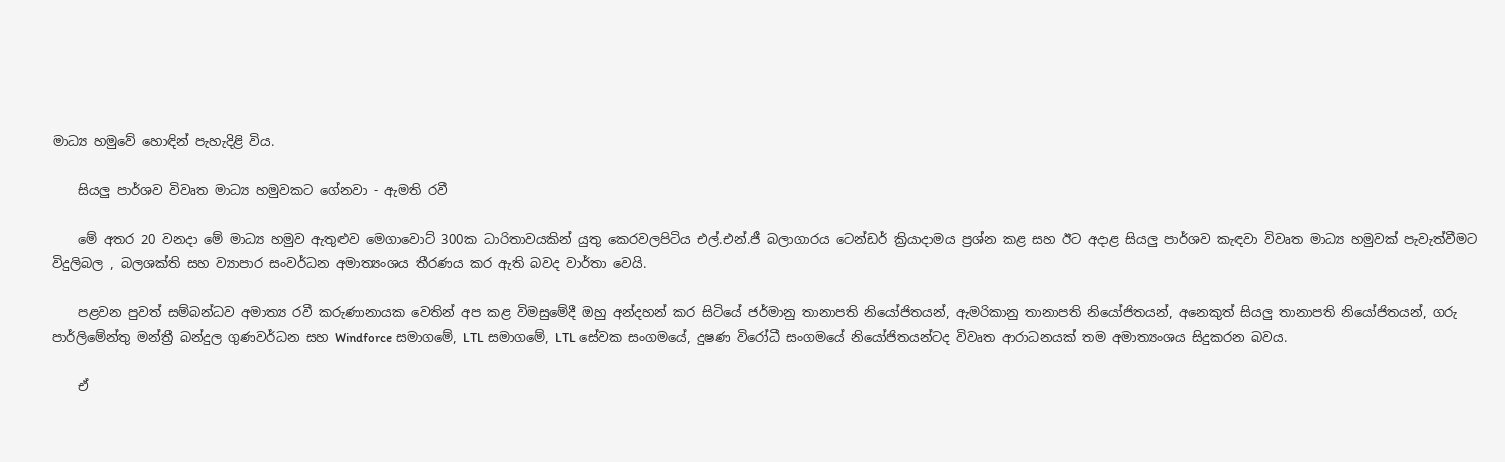මාධ්‍ය හමුවේ හොඳින් පැහැදිළි විය.

    සියලු පාර්ශව විවෘත මාධ්‍ය හමුවකට ගේනවා - ඇමති රවී

    මේ අතර 20 වනදා මේ මාධ්‍ය හමුව ඇතුළුව මෙගාවොට් 300ක ධාරිතාවයකින් යුතු කෙරවලපිටිය එල්.එන්.ජී බලාගාරය ටෙන්ඩර් ක්‍රියාදාමය ප්‍රශ්න කළ සහ ඊට අදාළ සියලු පාර්ශව කැඳවා විවෘත මාධ්‍ය හමුවක් පැවැත්වීමට විදුලිබල , බලශක්ති සහ ව්‍යාපාර සංවර්ධන අමාත්‍යංශය තීරණය කර ඇති බවද වාර්තා වෙයි.

    පළවන පුවත් සම්බන්ධව අමාත්‍ය රවී කරුණානායක වෙතින් අප කළ විමසුමේදී ඔහු අන්දහන් කර සිටියේ ජර්මානු තානාපති නියෝජිතයන්, ඇමරිකානු තානාපති නියෝජිතයන්, අනෙකුත් සියලු තානාපති නියෝජිතයන්, ගරු පාර්ලිමේන්තු මන්ත්‍රී බන්දුල ගුණවර්ධන සහ Windforce සමාගමේ, LTL සමාගමේ, LTL සේවක සංගමයේ, දුෂණ විරෝධී සංගමයේ නියෝජිතයන්ටද විවෘත ආරාධනයක් තම අමාත්‍යංශය සිදුකරන බවය.

    ඒ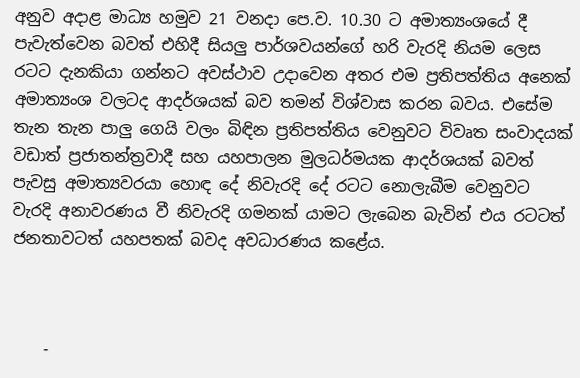අනුව අදාළ මාධ්‍ය හමුව 21 වනදා පෙ.ව. 10.30 ට අමාත්‍යංශයේ දී පැවැත්වෙන බවත් එහිදී සියලු පාර්ශවයන්ගේ හරි වැරදි නියම ලෙස රටට දැනකියා ගන්නට අවස්ථාව උදාවෙන අතර එම ප්‍රතිපත්තිය අනෙක් අමාත්‍යංශ වලටද ආදර්ශයක් බව තමන් විශ්වාස කරන බවය. එසේම තැන තැන පාලු ගෙයි වලං බිඳින ප්‍රතිපත්තිය වෙනුවට විවෘත සංවාදයක් වඩාත් ප්‍රජාතන්ත්‍රවාදී සහ යහපාලන මුලධර්මයක ආදර්ශයක් බවත් පැවසු අමාත්‍යවරයා හොඳ දේ නිවැරදි දේ රටට නොලැබීම වෙනුවට වැරදි අනාවරණය වී නිවැරදි ගමනක් යාමට ලැබෙන බැවින් එය රටටත් ජනතාවටත් යහපතක් බවද අවධාරණය කළේය.



    -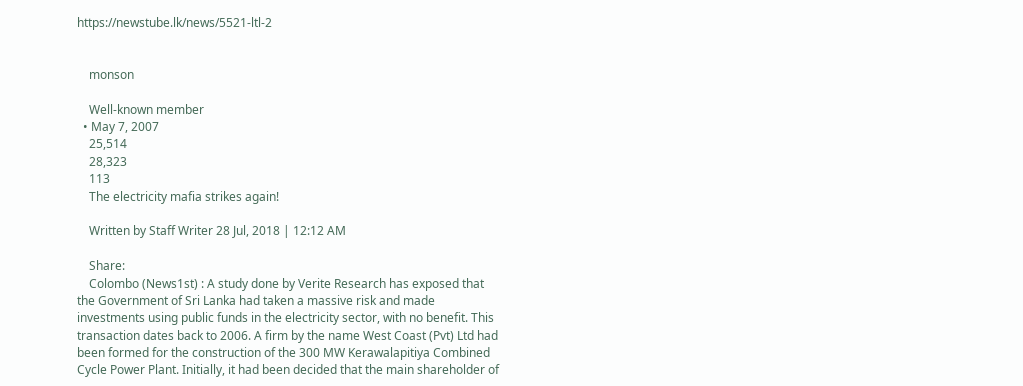https://newstube.lk/news/5521-ltl-2


    monson

    Well-known member
  • May 7, 2007
    25,514
    28,323
    113
    The electricity mafia strikes again!

    Written by Staff Writer 28 Jul, 2018 | 12:12 AM

    Share:
    Colombo (News1st) : A study done by Verite Research has exposed that the Government of Sri Lanka had taken a massive risk and made investments using public funds in the electricity sector, with no benefit. This transaction dates back to 2006. A firm by the name West Coast (Pvt) Ltd had been formed for the construction of the 300 MW Kerawalapitiya Combined Cycle Power Plant. Initially, it had been decided that the main shareholder of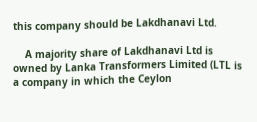this company should be Lakdhanavi Ltd.

    A majority share of Lakdhanavi Ltd is owned by Lanka Transformers Limited (LTL is a company in which the Ceylon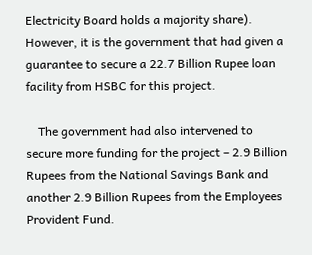Electricity Board holds a majority share). However, it is the government that had given a guarantee to secure a 22.7 Billion Rupee loan facility from HSBC for this project.

    The government had also intervened to secure more funding for the project – 2.9 Billion Rupees from the National Savings Bank and another 2.9 Billion Rupees from the Employees Provident Fund.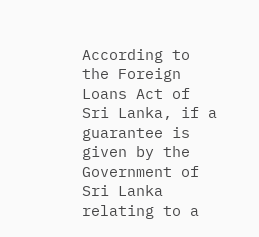According to the Foreign Loans Act of Sri Lanka, if a guarantee is given by the Government of Sri Lanka relating to a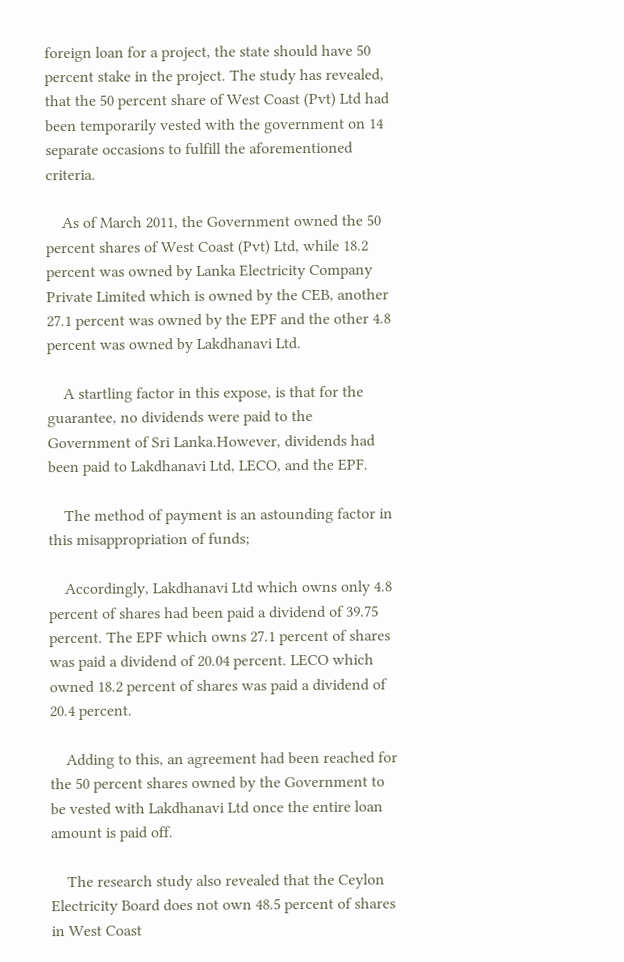foreign loan for a project, the state should have 50 percent stake in the project. The study has revealed, that the 50 percent share of West Coast (Pvt) Ltd had been temporarily vested with the government on 14 separate occasions to fulfill the aforementioned criteria.

    As of March 2011, the Government owned the 50 percent shares of West Coast (Pvt) Ltd, while 18.2 percent was owned by Lanka Electricity Company Private Limited which is owned by the CEB, another 27.1 percent was owned by the EPF and the other 4.8 percent was owned by Lakdhanavi Ltd.

    A startling factor in this expose, is that for the guarantee, no dividends were paid to the Government of Sri Lanka.However, dividends had been paid to Lakdhanavi Ltd, LECO, and the EPF.

    The method of payment is an astounding factor in this misappropriation of funds;

    Accordingly, Lakdhanavi Ltd which owns only 4.8 percent of shares had been paid a dividend of 39.75 percent. The EPF which owns 27.1 percent of shares was paid a dividend of 20.04 percent. LECO which owned 18.2 percent of shares was paid a dividend of 20.4 percent.

    Adding to this, an agreement had been reached for the 50 percent shares owned by the Government to be vested with Lakdhanavi Ltd once the entire loan amount is paid off.

    The research study also revealed that the Ceylon Electricity Board does not own 48.5 percent of shares in West Coast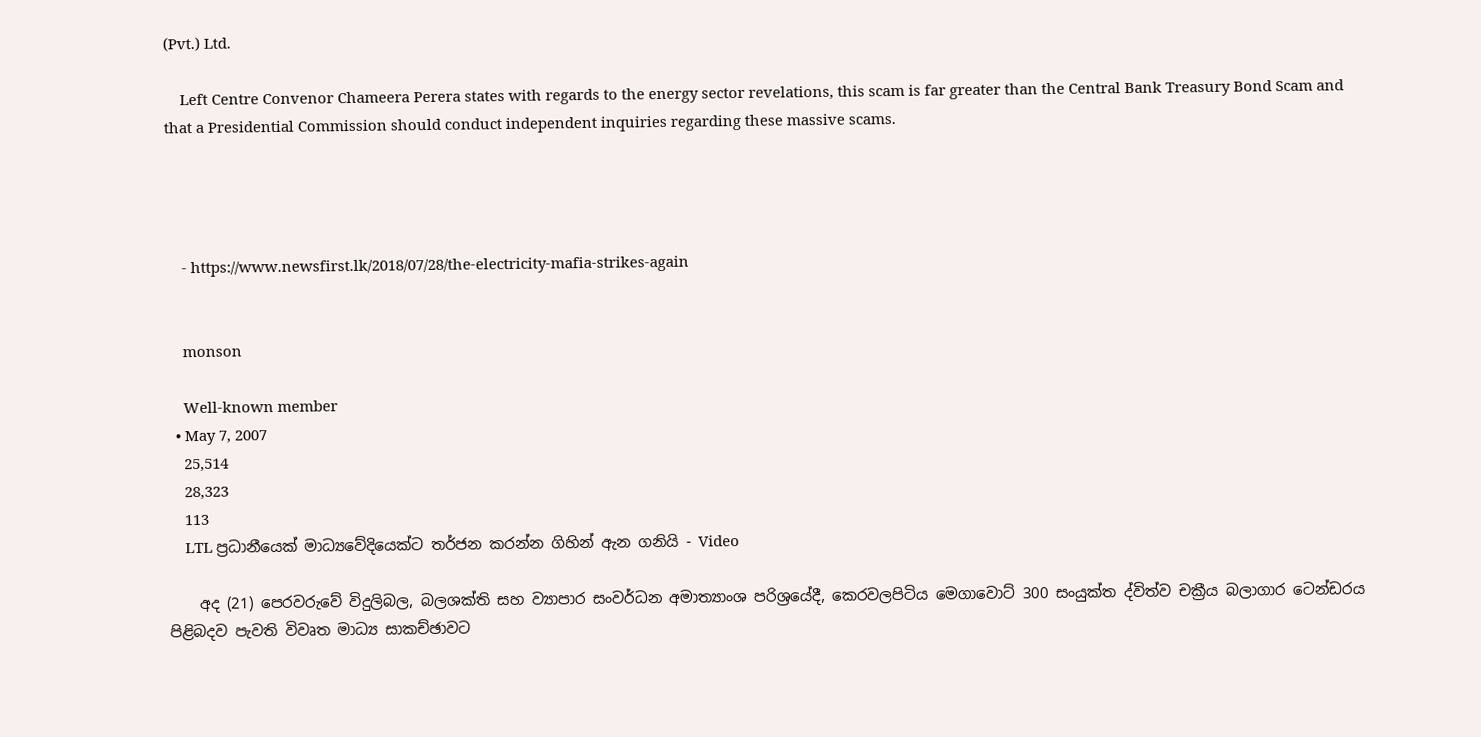(Pvt.) Ltd.

    Left Centre Convenor Chameera Perera states with regards to the energy sector revelations, this scam is far greater than the Central Bank Treasury Bond Scam and that a Presidential Commission should conduct independent inquiries regarding these massive scams.




    - https://www.newsfirst.lk/2018/07/28/the-electricity-mafia-strikes-again


    monson

    Well-known member
  • May 7, 2007
    25,514
    28,323
    113
    LTL ප්‍රධානීයෙක් මාධ්‍යවේදියෙක්ට තර්ජන කරන්න ගිහින් ඇන ගනියි - Video

    අද (21) පෙරවරුවේ විදුලිබල, බලශක්ති සහ ව්‍යාපාර සංවර්ධන අමාත්‍යාංශ පරිශ්‍රයේදී, කෙරවලපිටිය මෙගාවොට් 300 සංයුක්ත ද්විත්ව චක්‍රීය බලාගාර ටෙන්ඩරය පිළිබදව පැවති විවෘත මාධ්‍ය සාකච්ඡාවට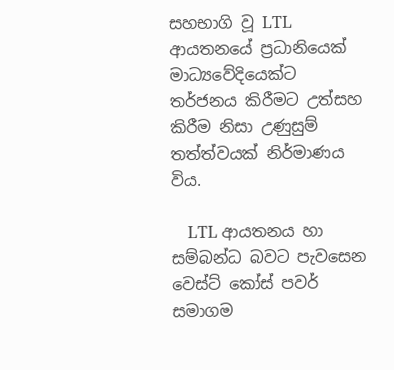සහභාගි වූ LTL ආයතනයේ ප්‍රධානියෙක් මාධ්‍යවේදියෙක්ට තර්ජනය කිරීමට උත්සහ කිරීම නිසා උණුසුම් තත්ත්වයක් නිර්මාණය විය.

    LTL ආයතනය හා සම්බන්ධ බවට පැවසෙන වෙස්ට් කෝස් පවර් සමාගම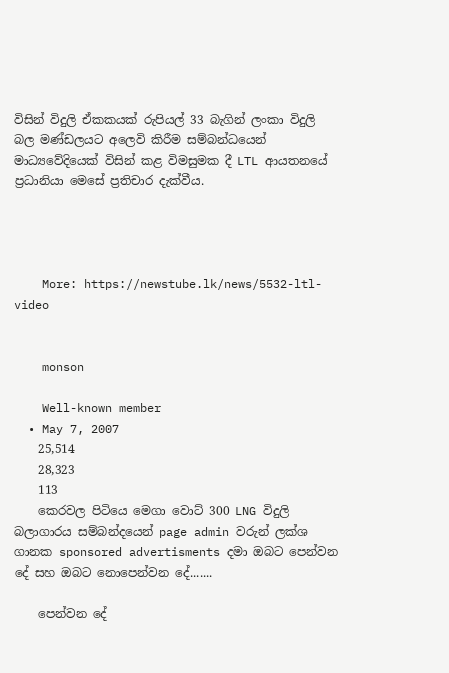විසින් විදුලි ඒකකයක් රුපියල් 33 බැගින් ලංකා විදුලි බල මණ්ඩලයට අලෙවි කිරීම සම්බන්ධයෙන් මාධ්‍යවේදියෙක් විසින් කළ විමසුමක දී LTL ආයතනයේ ප්‍රධානියා මෙසේ ප්‍රතිචාර දැක්වීය.




    More: https://newstube.lk/news/5532-ltl-video


    monson

    Well-known member
  • May 7, 2007
    25,514
    28,323
    113
    කෙරවල පිටියෙ මෙගා වොට් 300 LNG විදුලි බලාගාරය සම්බන්දයෙන් page admin වරුන් ලක්ශ ගානක sponsored advertisments දමා ඔබට පෙන්වන දේ සහ ඔබට නොපෙන්වන දේ.......

    පෙන්වන දේ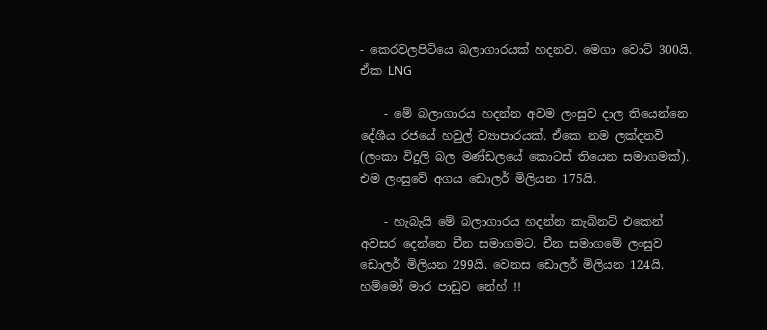- කෙරවලපිටියෙ බලාගාරයක් හදනව. මෙගා වොට් 300යි. ඒක LNG

    - මේ බලාගාරය හදන්න අවම ලංසුව දාල තියෙන්නෙ දේශීය රජයේ හවුල් ව්‍යාපාරයක්. ඒකෙ නම ලක්දනවි (ලංකා විදුලි බල මණ්ඩලයේ කොටස් තියෙන සමාගමක්). එම ලංසුවේ අගය ඩොලර් මිලියන 175යි.

    - හැබැයි මේ බලාගාරය හදන්න කැබිනට් එකෙන් අවසර දෙන්නෙ චීන සමාගමට. චීන සමාගමේ ලංසුව ඩොලර් මිලියන 299යි. වෙනස ඩොලර් මිලියන 124යි. හම්මෝ මාර පාඩුව නේහ් !!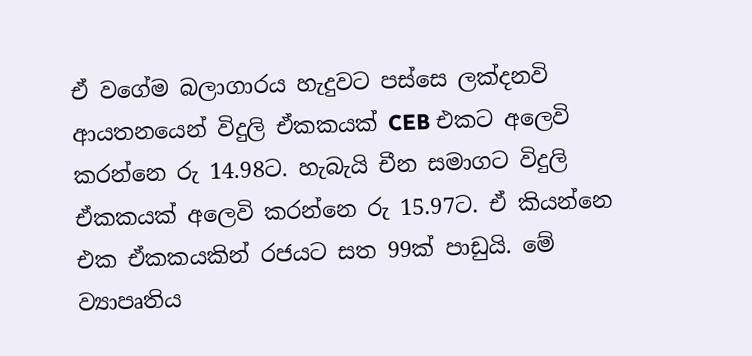ඒ වගේම බලාගාරය හැදුවට පස්සෙ ලක්දනවි ආයතනයෙන් විදුලි ඒකකයක් CEB එකට අලෙවි කරන්නෙ රු 14.98ට. හැබැයි චීන සමාගට විදුලි ඒකකයක් අලෙවි කරන්නෙ රු 15.97ට. ඒ කියන්නෙ එක ඒකකයකින් රජයට සත 99ක් පාඩුයි. මේ ව්‍යාපෘතිය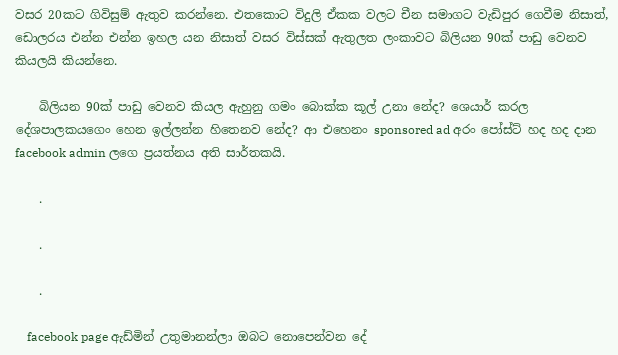වසර 20කට ගිවිසුම් ඇතුව කරන්නෙ. එතකොට විදුලි ඒකක වලට චීන සමාගට වැඩිපුර ගෙවීම නිසාත්, ඩොලරය එන්න එන්න ඉහල යන නිසාත් වසර විස්සක් ඇතුලත ලංකාවට බිලියන 90ක් පාඩු වෙනව කියලයි කියන්නෙ.

    බිලියන 90ක් පාඩු වෙනව කියල ඇහුනු ගමං බොක්ක කූල් උනා නේද? ශෙයාර් කරල දේශපාලකයගෙං හෙන ඉල්ලන්න හිතෙනව නේද? ආ එහෙනං sponsored ad අරං පෝස්ට් හද හද දාන facebook admin ලගෙ ප්‍රයත්නය අති සාර්තකයි.

    .

    .

    .

    facebook page ඇඩ්මින් උතුමානන්ලා ඔබට නොපෙන්වන දේ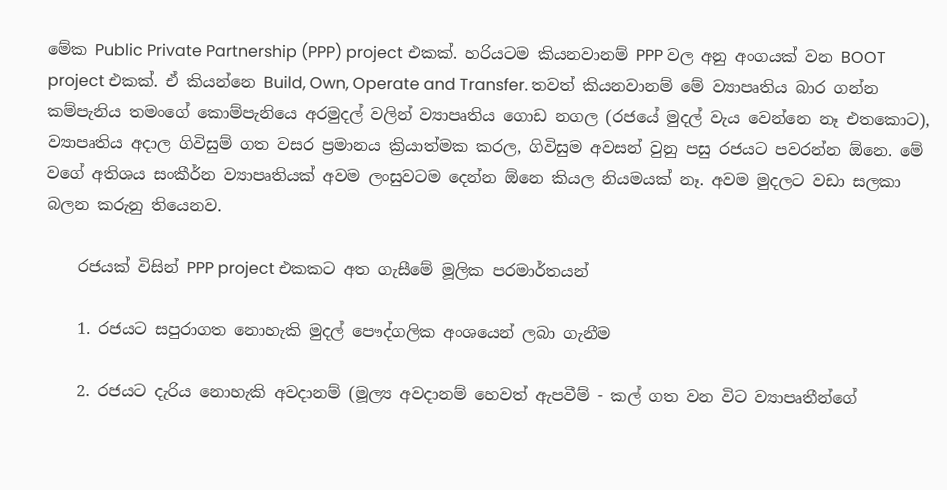මේක Public Private Partnership (PPP) project එකක්. හරියටම කියනවානම් PPP වල අනු අංගයක් වන BOOT project එකක්. ඒ කියන්නෙ Build, Own, Operate and Transfer. තවත් කියනවානම් මේ ව්‍යාපෘතිය බාර ගන්න කම්පැනිය තමංගේ කොම්පැනියෙ අරමුදල් වලින් ව්‍යාපෘතිය ගොඩ නගල (රජයේ මුදල් වැය වෙන්නෙ නෑ එතකොට), ව්‍යාපෘතිය අදාල ගිවිසුම් ගත වසර ප්‍රමානය ක්‍රියාත්මක කරල, ගිවිසුම අවසන් වුනු පසු රජයට පවරන්න ඕනෙ. මේ වගේ අතිශය සංකීර්න ව්‍යාපෘතියක් අවම ලංසුවටම දෙන්න ඕනෙ කියල නියමයක් නෑ. අවම මුදලට වඩා සලකා බලන කරුනු තියෙනව.

    රජයක් විසින් PPP project එකකට අත ගැසීමේ මූලික පරමාර්තයන්

    1. රජයට සපුරාගත නොහැකි මුදල් පෞද්ගලික අංශයෙන් ලබා ගැනීම

    2. රජයට දැරිය නොහැකි අවදානම් (මූල්‍ය අවදානම් හෙවත් ඇපවීම් - කල් ගත වන විට ව්‍යාපෘතීන්ගේ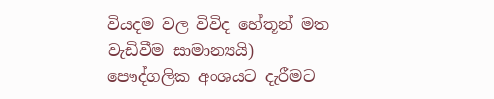වියදම වල විවිද හේතූන් මත වැඩිවීම සාමාන්‍යයි) පෞද්ගලික අංශයට දැරීමට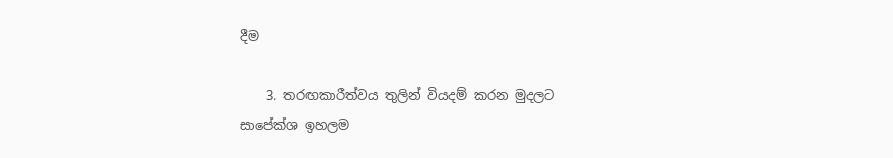දීම

    3. තරඟකාරීත්වය තුලින් වියදම් කරන මුදලට සාපේක්ශ ඉහලම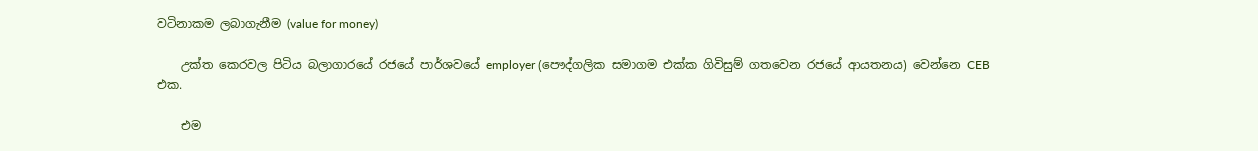වටිනාකම ලබාගැනීම (value for money)

    උක්ත කෙරවල පිටිය බලාගාරයේ රජයේ පාර්ශවයේ employer (පෞද්ගලික සමාගම එක්ක ගිවිසුම් ගතවෙන රජයේ ආයතනය) වෙන්නෙ CEB එක.

    එම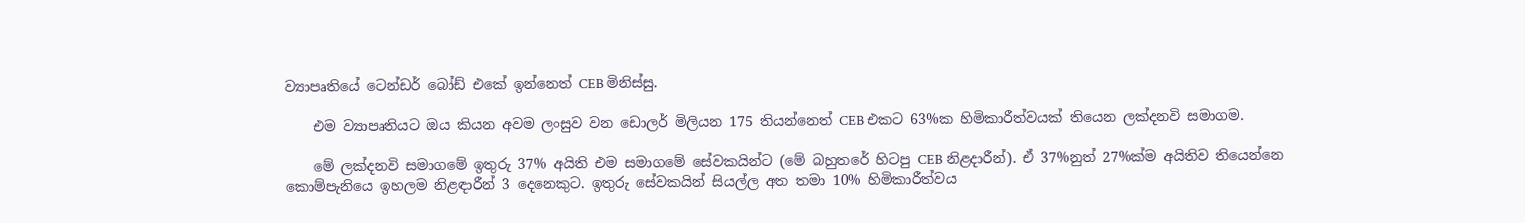ව්‍යාපෘතියේ ටෙන්ඩර් බෝඩ් එකේ ඉන්නෙත් CEB මිනිස්සු.

    එම ව්‍යාපෘතියට ඔය කියන අවම ලංසුව වන ඩොලර් මිලියන 175 තියන්නෙත් CEB එකට 63%ක හිමිකාරීත්වයක් තියෙන ලක්දනවි සමාගම.

    මේ ලක්දනවි සමාගමේ ඉතුරු 37% අයිති එම සමාගමේ සේවකයින්ට (මේ බහුතරේ හිටපු CEB නිළදාරීන්). ඒ 37%නුත් 27%ක්ම අයිතිව තියෙන්නෙ කොම්පැනියෙ ඉහලම නිළඳාරීන් 3 දෙනෙකුට. ඉතුරු සේවකයින් සියල්ල අත තමා 10% හිමිකාරීත්වය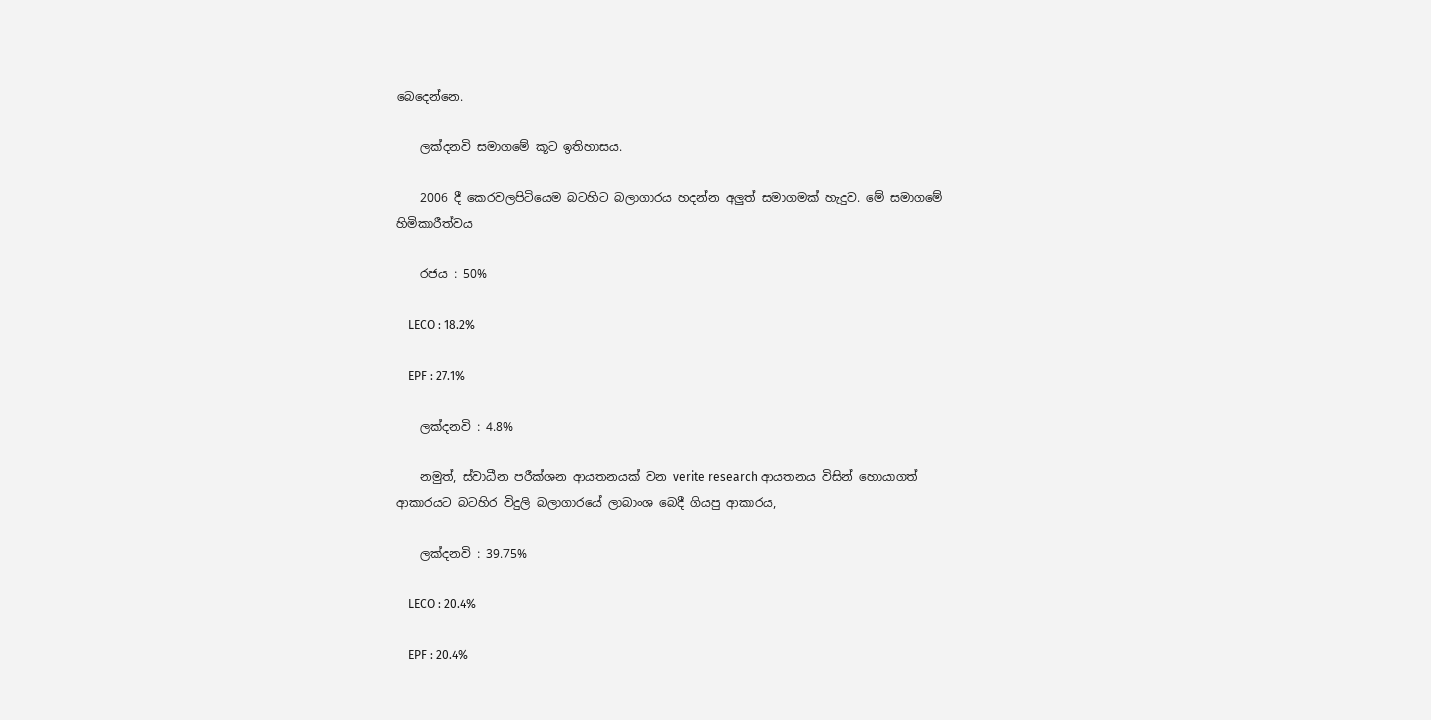බෙදෙන්නෙ.

    ලක්දනවි සමාගමේ කූට ඉතිහාසය.

    2006 දී කෙරවලපිටියෙම බටහිට බලාගාරය හදන්න අලුත් සමාගමක් හැදුව. මේ සමාගමේ හිමිකාරීත්වය

    රජය : 50%

    LECO : 18.2%

    EPF : 27.1%

    ලක්දනවි : 4.8%

    නමුත්, ස්වාධීන පරීක්ශන ආයතනයක් වන verite research ආයතනය විසින් හොයාගත් ආකාරයට බටහිර විදුලි බලාගාරයේ ලාබාංශ බෙදී ගියපු ආකාරය,

    ලක්දනවි : 39.75%

    LECO : 20.4%

    EPF : 20.4%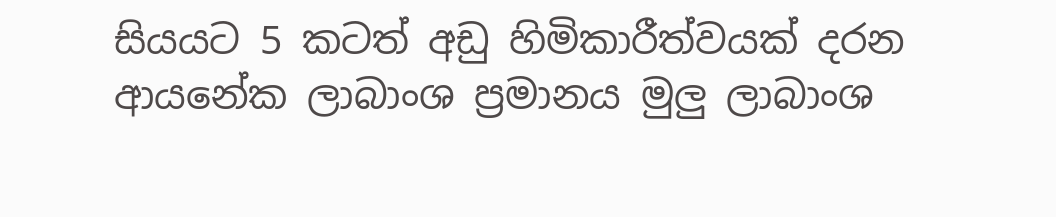සියයට 5 කටත් අඩු හිමිකාරීත්වයක් දරන ආයනේක ලාබාංශ ප්‍රමානය මුලු ලාබාංශ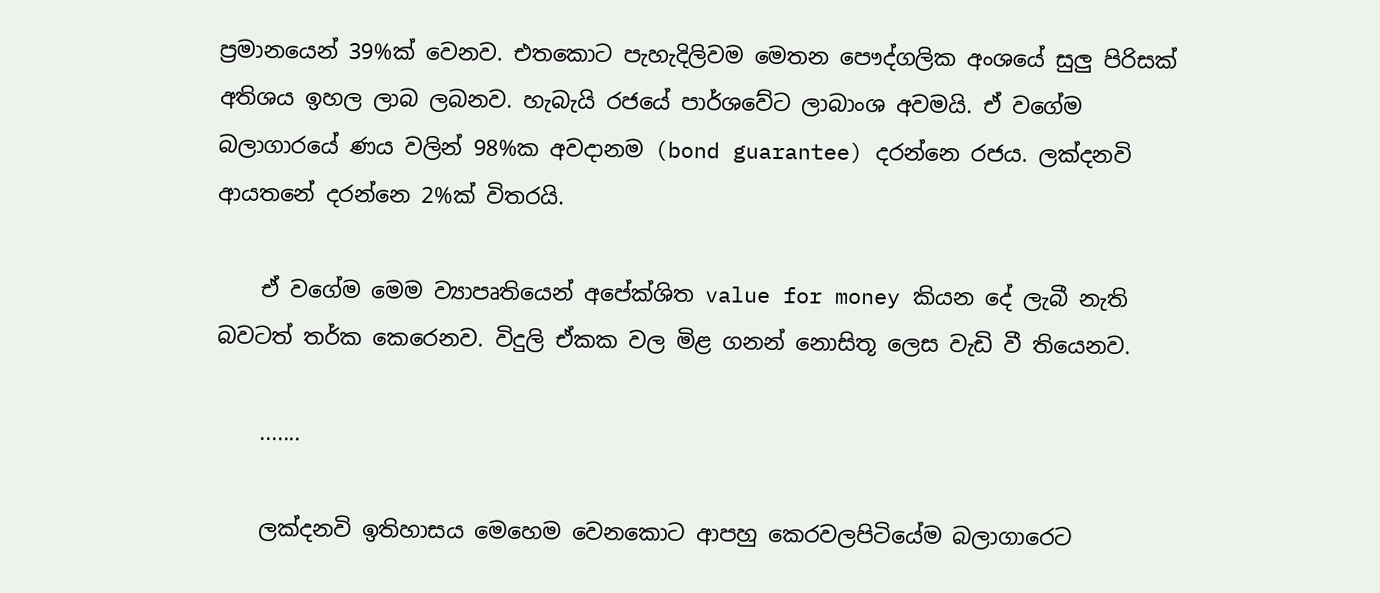ප්‍රමානයෙන් 39%ක් වෙනව. එතකොට පැහැදිලිවම මෙතන පෞද්ගලික අංශයේ සුලු පිරිසක් අතිශය ඉහල ලාබ ලබනව. හැබැයි රජයේ පාර්ශවේට ලාබාංශ අවමයි. ඒ වගේම බලාගාරයේ ණය වලින් 98%ක අවදානම (bond guarantee) දරන්නෙ රජය. ලක්දනවි ආයතනේ දරන්නෙ 2%ක් විතරයි.

    ඒ වගේම මෙම ව්‍යාපෘතියෙන් අපේක්ශිත value for money කියන දේ ලැබී නැති බවටත් තර්ක කෙරෙනව. විදුලි ඒකක වල මිළ ගනන් නොසිතූ ලෙස වැඩි වී තියෙනව.

    .......

    ලක්දනවි ඉතිහාසය මෙහෙම වෙනකොට ආපහු කෙරවලපිටියේම බලාගාරෙට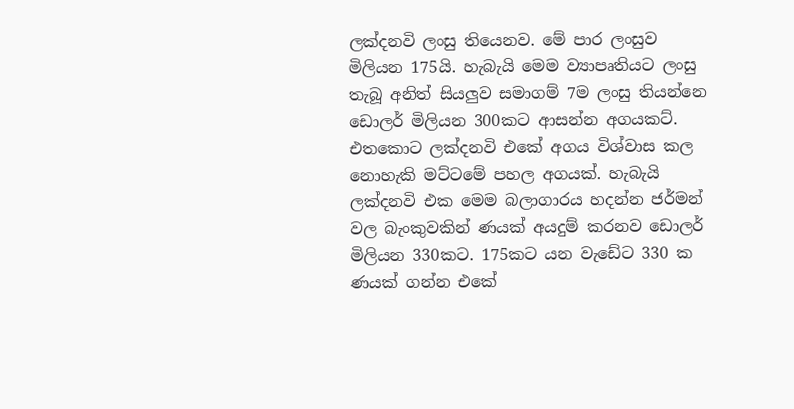ලක්දනවි ලංසු තියෙනව. මේ පාර ලංසුව මිලියන 175යි. හැබැයි මෙම ව්‍යාපෘතියට ලංසු තැබූ අනිත් සියලුව සමාගම් 7ම ලංසු තියන්නෙ ඩොලර් මිලියන 300කට ආසන්න අගයකට්. එතකොට ලක්දනවි එකේ අගය විශ්වාස කල නොහැකි මට්ටමේ පහල අගයක්. හැබැයි ලක්දනවි එක මෙම බලාගාරය හදන්න ජර්මන් වල බැංකුවකින් ණයක් අයදුම් කරනව ඩොලර් මිලියන 330කට. 175කට යන වැඩේට 330 ක ණයක් ගන්න එකේ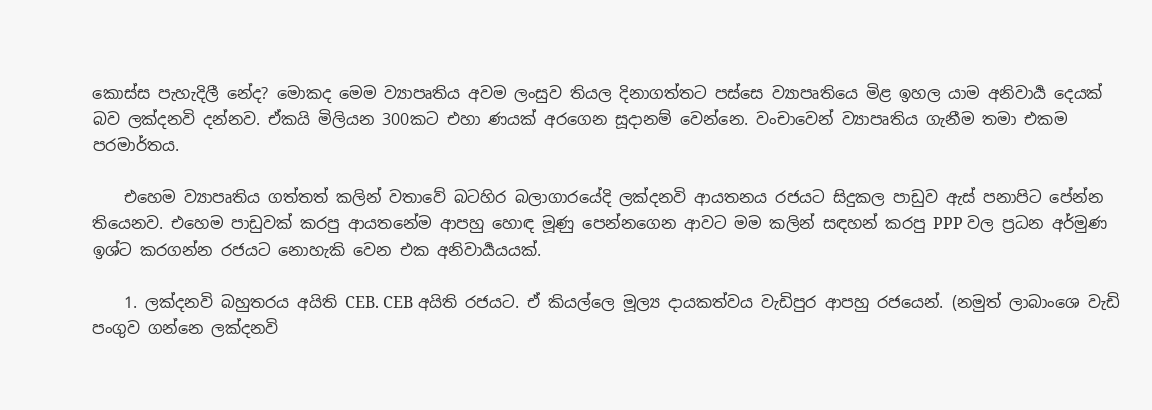කොස්ස පැහැදිලී නේද? මොකද මෙම ව්‍යාපෘතිය අවම ලංසුව තියල දිනාගත්තට පස්සෙ ව්‍යාපෘතියෙ මිළ ඉහල යාම අනිවාර්‍ය දෙයක් බව ලක්දනවි දන්නව. ඒකයි මිලියන 300කට එහා ණයක් අරගෙන සූදානම් වෙන්නෙ. වංචාවෙන් ව්‍යාපෘතිය ගැනීම තමා එකම පරමාර්තය.

    එහෙම ව්‍යාපෘතිය ගත්තත් කලින් වතාවේ බටහිර බලාගාරයේදි ලක්දනවි ආයතනය රජයට සිදුකල පාඩුව ඇස් පනාපිට පේන්න තියෙනව. එහෙම පාඩුවක් කරපු ආයතනේම ආපහු හොඳ මූණු පෙන්නගෙන ආවට මම කලින් සඳහන් කරපු PPP වල ප්‍රධන අර්මුණ ඉශ්ට කරගන්න රජයට නොහැකි වෙන එක අනිවාර්‍යයයක්.

    1. ලක්දනවි බහුතරය අයිති CEB. CEB අයිති රජයට. ඒ කියල්ලෙ මූල්‍ය දායකත්වය වැඩිපුර ආපහු රජයෙන්. (නමුත් ලාබාංශෙ වැඩි පංගුව ගන්නෙ ලක්දනවි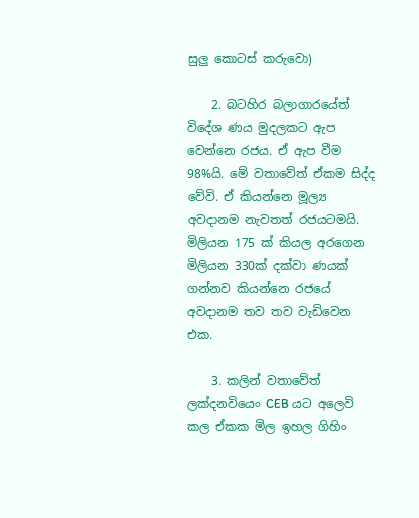සුලු කොටස් කරුවො)

    2. බටහිර බලාගාරයේත් විදේශ ණය මුදලකට ඇප වෙන්නෙ රජය. ඒ ඇප වීම 98%යි. මේ වතාවේත් ඒකම සිද්ද වේවි. ඒ කියන්නෙ මූල්‍ය අවදානම නැවතත් රජයටමයි. මිලියන 175 ක් කියල අරගෙන මිලියන 330ක් දක්වා ණයක් ගන්නව කියන්නෙ රජයේ අවදානම තව තව වැඩිවෙන එක.

    3. කලින් වතාවේත් ලක්දනවියෙං CEB යට අලෙවි කල ඒකක මිල ඉහල ගිහිං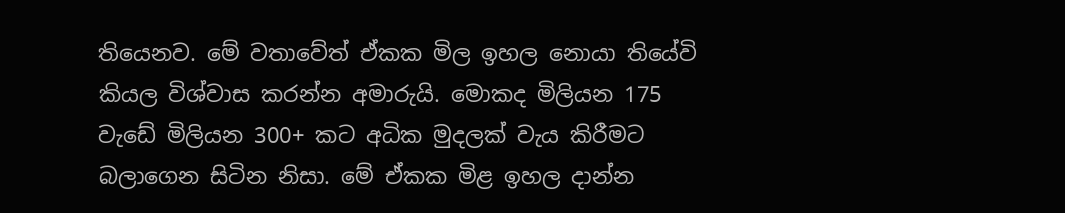තියෙනව. මේ වතාවේත් ඒකක මිල ඉහල නොයා තියේවි කියල විශ්වාස කරන්න අමාරුයි. මොකද මිලියන 175 වැඩේ මිලියන 300+ කට අධික මුදලක් වැය කිරීමට බලාගෙන සිටින නිසා. මේ ඒකක මිළ ඉහල දාන්න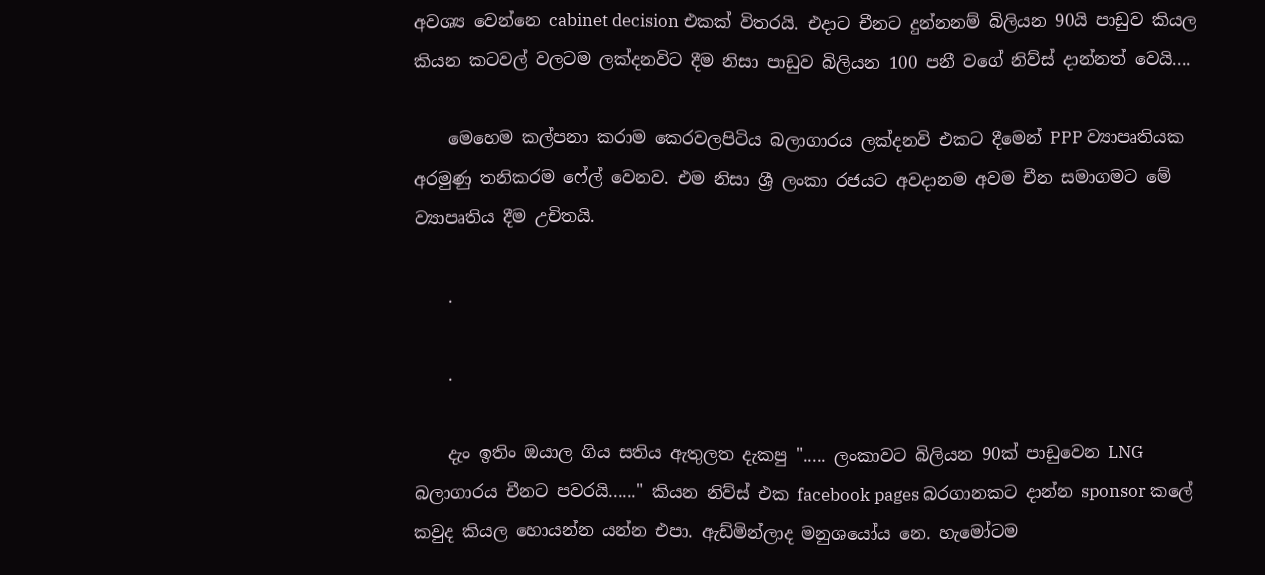අවශ්‍ය වෙන්නෙ cabinet decision එකක් විතරයි. එදාට චීනට දුන්නනම් බිලියන 90යි පාඩුව කියල කියන කටවල් වලටම ලක්දනවිට දීම නිසා පාඩුව බිලියන 100 පනී වගේ නිව්ස් දාන්නත් වෙයි....

    මෙහෙම කල්පනා කරාම කෙරවලපිටිය බලාගාරය ලක්දනවි එකට දීමෙන් PPP ව්‍යාපෘතියක අරමුණු තනිකරම ෆේල් වෙනව. එම නිසා ශ්‍රී ලංකා රජයට අවදානම අවම චීන සමාගමට මේ ව්‍යාපෘතිය දීම උචිතයි.

    .

    .

    දැං ඉතිං ඔයාල ගිය සතිය ඇතුලත දැකපු "..... ලංකාවට බිලියන 90ක් පාඩුවෙන LNG බලාගාරය චීනට පවරයි......" කියන නිව්ස් එක facebook pages බරගානකට දාන්න sponsor කලේ කවුද කියල හොයන්න යන්න එපා. ඇඩ්මින්ලාද මනුශයෝය නෙ. හැමෝටම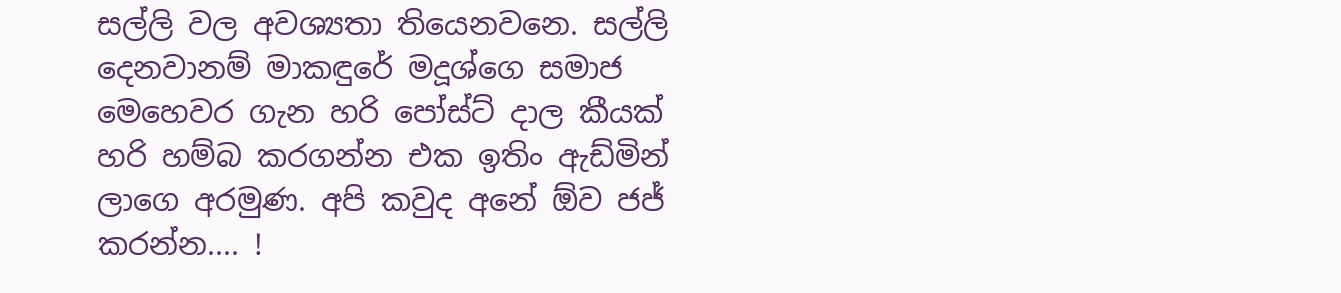සල්ලි වල අවශ්‍යතා තියෙනවනෙ. සල්ලි දෙනවානම් මාකඳුරේ මදූශ්ගෙ සමාජ මෙහෙවර ගැන හරි පෝස්ට් දාල කීයක් හරි හම්බ කරගන්න එක ඉතිං ඇඩ්මින් ලාගෙ අරමුණ. අපි කවුද අනේ ඕව ජජ් කරන්න.... !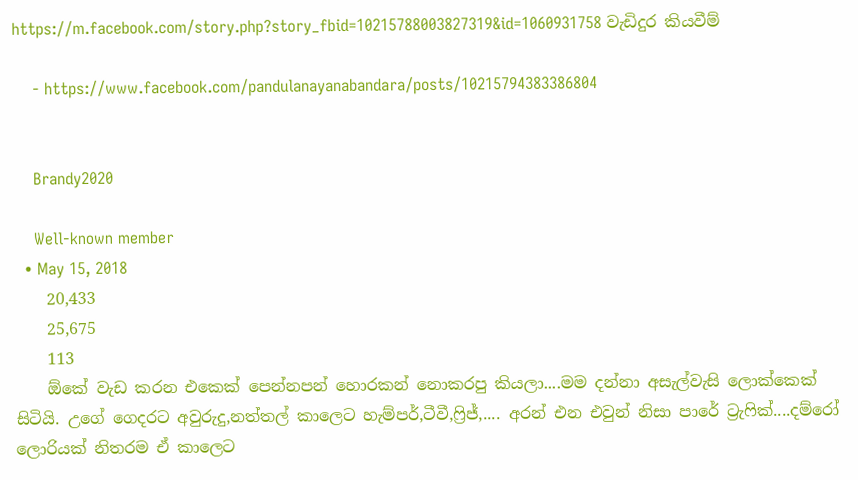https://m.facebook.com/story.php?story_fbid=10215788003827319&id=1060931758 වැඩිදුර කියවීම්

    - https://www.facebook.com/pandulanayanabandara/posts/10215794383386804


    Brandy2020

    Well-known member
  • May 15, 2018
    20,433
    25,675
    113
    ඕකේ වැඩ කරන එකෙක් පෙන්නපන් හොරකන් නොකරපු කියලා....මම දන්නා අසැල්වැසි ලොක්කෙක් සිටියි. උගේ ගෙදරට අවුරුදු,නත්තල් කාලෙට හැම්පර්,ටීවී,ෆ්‍රිජ්,.... අරන් එන එවුන් නිසා පාරේ ට්‍රැෆික්....දම්රෝ ලොරියක් නිතරම ඒ කාලෙට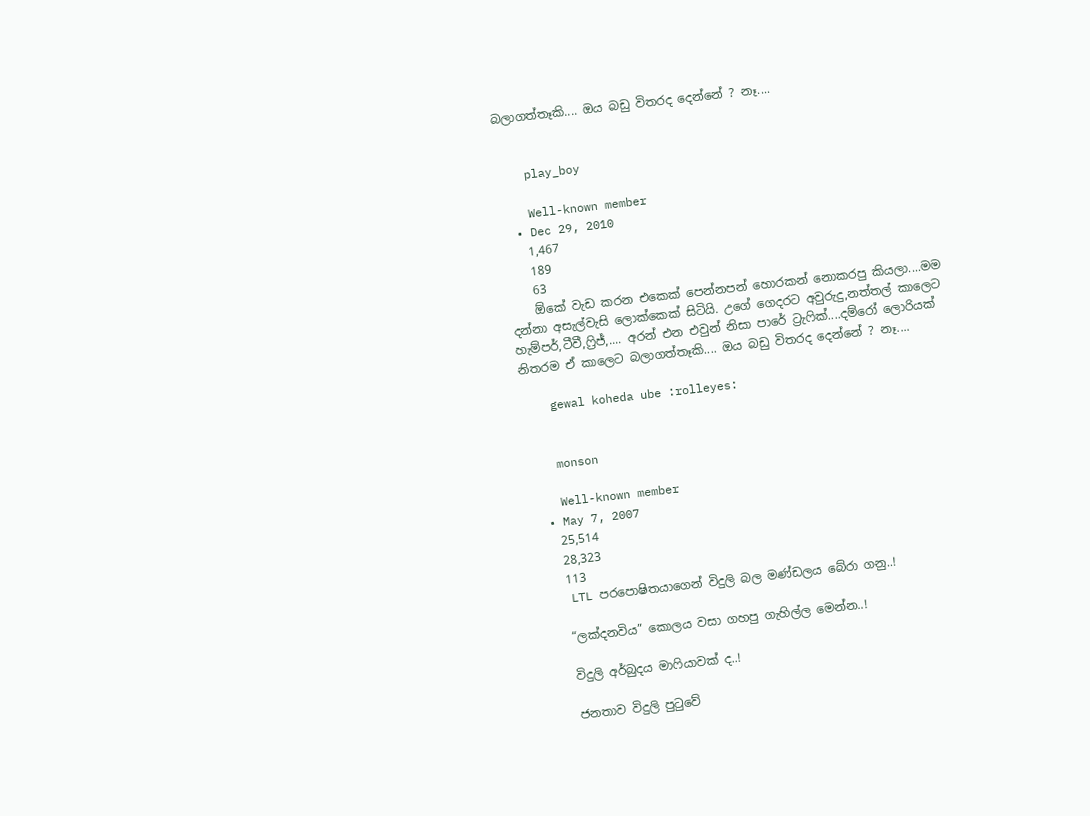බලාගත්තෑකි.... ඔය බඩු විතරද දෙන්නේ ? නෑ....


    play_boy

    Well-known member
  • Dec 29, 2010
    1,467
    189
    63
    ඕකේ වැඩ කරන එකෙක් පෙන්නපන් හොරකන් නොකරපු කියලා....මම දන්නා අසැල්වැසි ලොක්කෙක් සිටියි. උගේ ගෙදරට අවුරුදු,නත්තල් කාලෙට හැම්පර්,ටීවී,ෆ්‍රිජ්,.... අරන් එන එවුන් නිසා පාරේ ට්‍රැෆික්....දම්රෝ ලොරියක් නිතරම ඒ කාලෙට බලාගත්තෑකි.... ඔය බඩු විතරද දෙන්නේ ? නෑ....

    gewal koheda ube :rolleyes:


    monson

    Well-known member
  • May 7, 2007
    25,514
    28,323
    113
    LTL පරපොෂිතයාගෙන් විදුලි බල මණ්ඩලය බේරා ගනු..!

    “ලක්දනවිය” කොලය වසා ගහපු ගැහිල්ල මෙන්න..!

    විදුලි අර්බුදය මාෆියාවක් ද..!

    ජනතාව විදුලි පුටුවේ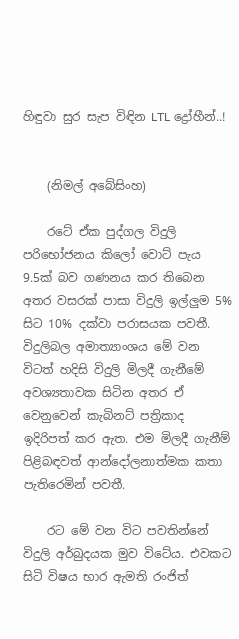හිඳුවා සුර සැප විඳින LTL ද්‍රෝහීන්..!


    (නිමල් අබේසිංහ)

    රටේ ඒක පුද්ගල විදුලි පරිභෝජනය කිලෝ වොට් පැය 9.5ක් බව ගණනය කර තිබෙන අතර වසරක් පාසා විදුලි ඉල්ලුම 5% සිට 10% දක්වා පරාසයක පවතී. විදුලිබල අමාත්‍යාංශය මේ වන විටත් හදිසි විදුලි මිලදී ගැනීමේ අවශ්‍යතාවක සිටින අතර ඒ වෙනුවෙන් කැබිනට් පත්‍රිකාද ඉදිරිපත් කර ඇත. එම මිලදී ගැනීම් පිළිබඳවත් ආන්දෝලනාත්මක කතා පැතිරෙමින් පවතී.

    රට මේ වන විට පවතින්නේ විදුලි අර්බුදයක මුව විටේය. එවකට සිටි විෂය භාර ඇමති රංජිත්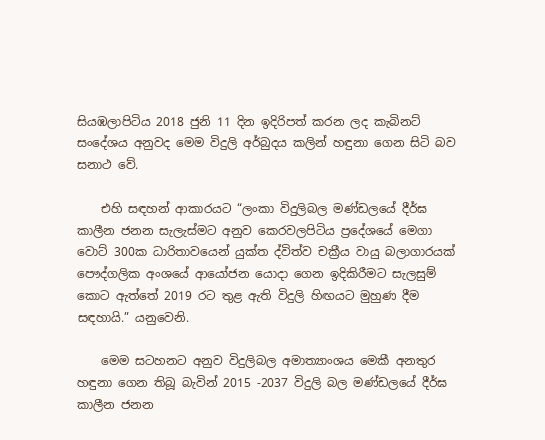සියඹලාපිටිය 2018 ජුනි 11 දින ඉදිරිපත් කරන ලද කැබිනට් සංදේශය අනුවද මෙම විදුලි අර්බුදය කලින් හඳුනා ගෙන සිටි බව සනාථ වේ.

    එහි සඳහන් ආකාරයට “ලංකා විදුලිබල මණ්ඩලයේ දීර්ඝ කාලීන ජනන සැලැස්මට අනුව කෙරවලපිටිය ප්‍රදේශයේ මෙගා වොට් 300ක ධාරිතාවයෙන් යුක්ත ද්විත්ව චක්‍රීය වායු බලාගාරයක් පෞද්ගලික අංශයේ ආයෝජන යොදා ගෙන ඉදිකිරීමට සැලසුම් කොට ඇත්තේ 2019 රට තුළ ඇති විදුලි හිඟයට මුහුණ දීම සඳහායි.” යනුවෙනි.

    මෙම සටහනට අනුව විදුලිබල අමාත්‍යාංශය මෙකී අනතුර හඳුනා ගෙන තිබූ බැවින් 2015 -2037 විදුලි බල මණ්ඩලයේ දීර්ඝ කාලීන ජනන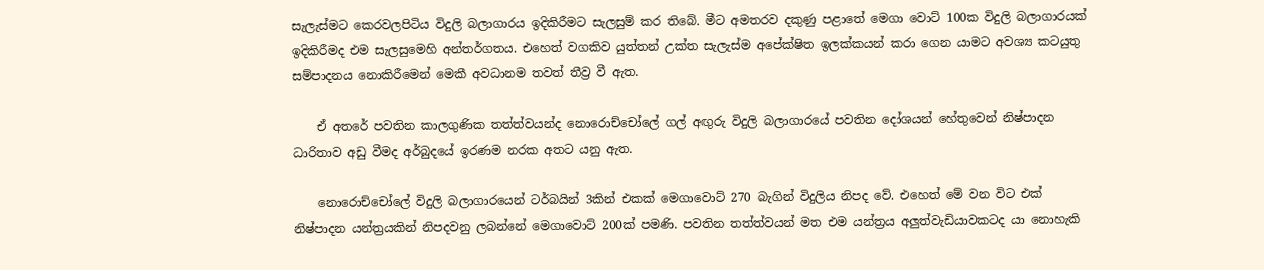සැලැස්මට කෙරවලපිටිය විදුලි බලාගාරය ඉදිකිරීමට සැලසුම් කර තිබේ. මීට අමතරව දකුණු පළාතේ මෙගා වොට් 100ක විදුලි බලාගාරයක් ඉදිකිරීමද එම සැලසුමෙහි අන්තර්ගතය. එහෙත් වගකිව යුත්තන් උක්ත සැලැස්ම අපේක්ෂිත ඉලක්කයන් කරා ගෙන යාමට අවශ්‍ය කටයුතු සම්පාදනය නොකිරීමෙන් මෙකී අවධානම තවත් තීව්‍ර වී ඇත.

    ඒ අතරේ පවතින කාලගුණික තත්ත්වයන්ද නොරොච්චෝලේ ගල් අඟුරු විදුලි බලාගාරයේ පවතින දෝශයන් හේතුවෙන් නිෂ්පාදන ධාරිතාව අඩු වීමද අර්බුදයේ ඉරණම නරක අතට යනු ඇත.

    නොරොච්චෝලේ විදුලි බලාගාරයෙන් ටර්බයින් 3කින් එකක් මෙගාවොට් 270 බැගින් විදුලිය නිපද වේ. එහෙත් මේ වන විට එක් නිෂ්පාදන යන්ත්‍රයකින් නිපදවනු ලබන්නේ මෙගාවොට් 200ක් පමණි. පවතින තත්ත්වයන් මත එම යන්ත්‍රය අලුත්වැඩියාවකටද යා නොහැකි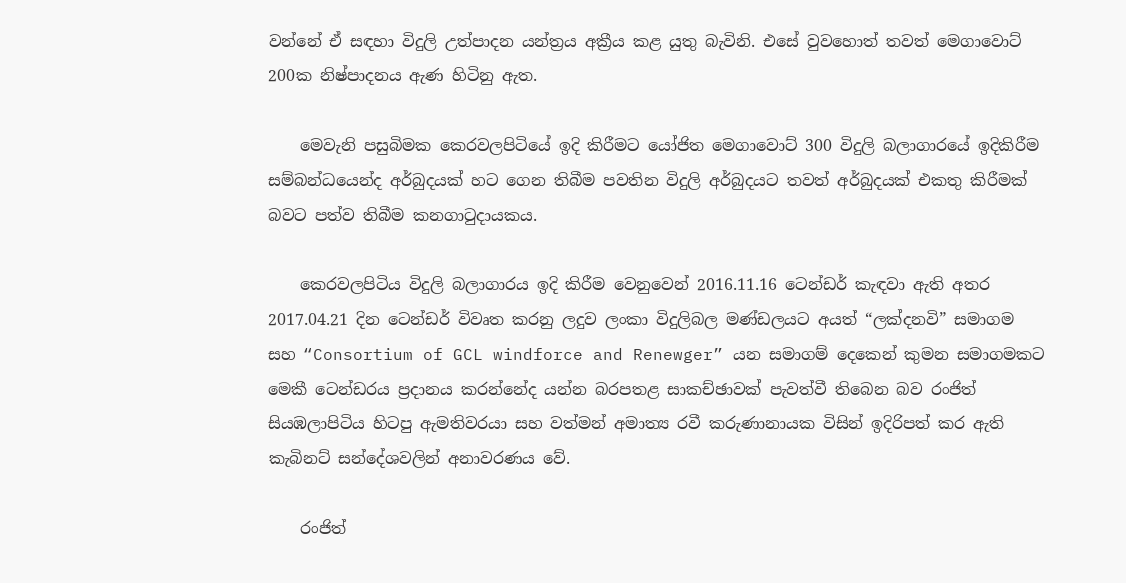වන්නේ ඒ සඳහා විදුලි උත්පාදන යන්ත්‍රය අක්‍රීය කළ යුතු බැවිනි. එසේ වුවහොත් තවත් මෙගාවොට් 200ක නිෂ්පාදනය ඇණ හිටිනු ඇත.

    මෙවැනි පසුබිමක කෙරවලපිටියේ ඉදි කිරීමට යෝජිත මෙගාවොට් 300 විදුලි බලාගාරයේ ඉදිකිරීම සම්බන්ධයෙන්ද අර්බුදයක් හට ගෙන තිබීම පවතින විදුලි අර්බුදයට තවත් අර්බුදයක් එකතු කිරීමක් බවට පත්ව තිබීම කනගාටුදායකය.

    කෙරවලපිටිය විදුලි බලාගාරය ඉදි කිරීම වෙනුවෙන් 2016.11.16 ටෙන්ඩර් කැඳවා ඇති අතර 2017.04.21 දින ටෙන්ඩර් විවෘත කරනු ලදුව ලංකා විදුලිබල මණ්ඩලයට අයත් “ලක්දනවි” සමාගම සහ “Consortium of GCL windforce and Renewger” යන සමාගම් දෙකෙන් කුමන සමාගමකට මෙකී ටෙන්ඩරය ප්‍රදානය කරන්නේද යන්න බරපතළ සාකච්ඡාවක් පැවත්වී තිබෙන බව රංජිත් සියඹලාපිටිය හිටපු ඇමතිවරයා සහ වත්මන් අමාත්‍ය රවී කරුණානායක විසින් ඉදිරිපත් කර ඇති කැබිනට් සන්දේශවලින් අනාවරණය වේ.

    රංජිත්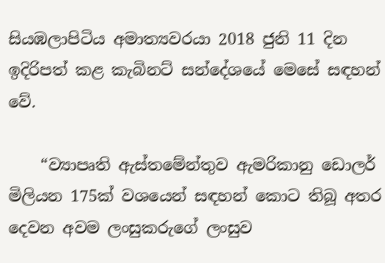සියඹලාපිටිය අමාත්‍යවරයා 2018 ජුනි 11 දින ඉදිරිපත් කළ කැබිනට් සන්දේශයේ මෙසේ සඳහන් වේ.

    “ව්‍යාපෘති ඇස්තමේන්තුව ඇමරිකානු ඩොලර් මිලියන 175ක් වශයෙන් සඳහන් කොට තිබූ අතර දෙවන අවම ලංසුකරුගේ ලංසුව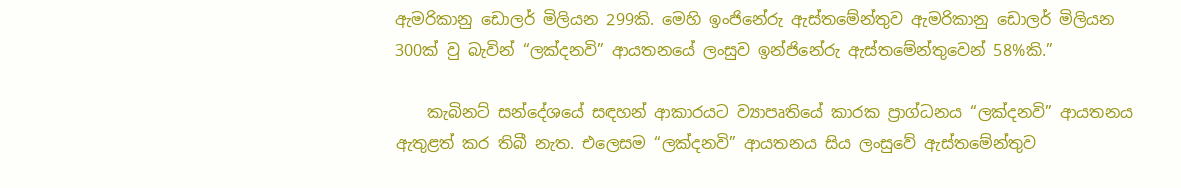ඇමරිකානු ඩොලර් මිලියන 299කි. මෙහි ඉංජිනේරු ඇස්තමේන්තුව ඇමරිකානු ඩොලර් මිලියන 300ක් වු බැවින් “ලක්දනවි” ආයතනයේ ලංසුව ඉන්ජිනේරු ඇස්තමේන්තුවෙන් 58%කි.”

    කැබිනට් සන්දේශයේ සඳහන් ආකාරයට ව්‍යාපෘතියේ කාරක ප්‍රාග්ධනය “ලක්දනවි” ආයතනය ඇතුළත් කර තිබී නැත. එලෙසම “ලක්දනවි” ආයතනය සිය ලංසුවේ ඇස්තමේන්තුව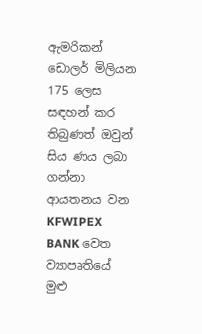ඇමරිකන් ඩොලර් මිලියන 175 ලෙස සඳහන් කර තිබුණත් ඔවුන් සිය ණය ලබා ගන්නා ආයතනය වන KFWIPEX BANK වෙත ව්‍යාපෘතියේ මුළු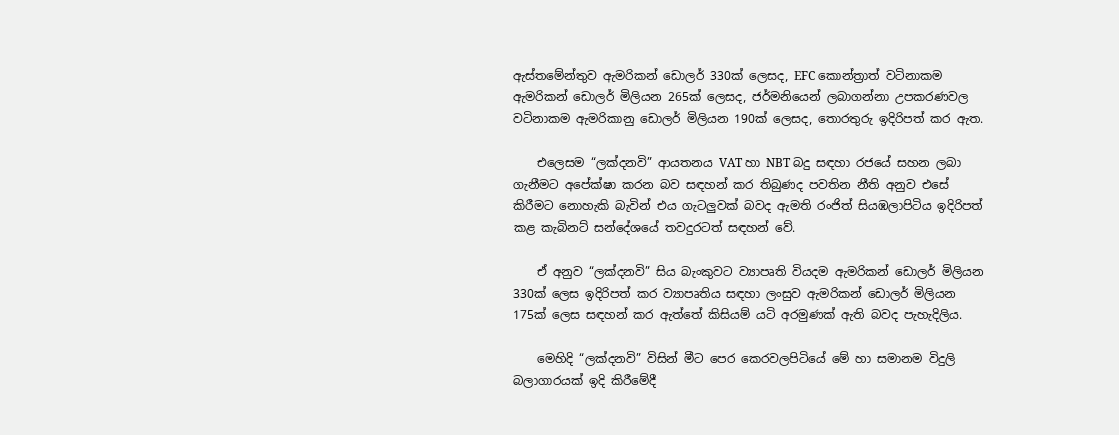ඇස්තමේන්තුව ඇමරිකන් ඩොලර් 330ක් ලෙසද, EFC කොන්ත්‍රාත් වටිනාකම ඇමරිකන් ඩොලර් මිලියන 265ක් ලෙසද, ජර්මනියෙන් ලබාගන්නා උපකරණවල වටිනාකම ඇමරිකානු ඩොලර් මිලියන 190ක් ලෙසද, තොරතුරු ඉදිරිපත් කර ඇත.

    එලෙසම “ලක්දනවි” ආයතනය VAT හා NBT බදු සඳහා රජයේ සහන ලබා ගැනීමට අපේක්ෂා කරන බව සඳහන් කර තිබුණද පවතින නීති අනුව එසේ කිරීමට නොහැකි බැවින් එය ගැටලුවක් බවද ඇමති රංජිත් සියඹලාපිටිය ඉදිරිපත් කළ කැබිනට් සන්දේශයේ තවදුරටත් සඳහන් වේ.

    ඒ අනුව “ලක්දනවි” සිය බැංකුවට ව්‍යාපෘති වියදම ඇමරිකන් ඩොලර් මිලියන 330ක් ලෙස ඉදිරිපත් කර ව්‍යාපෘතිය සඳහා ලංසුව ඇමරිකන් ඩොලර් මිලියන 175ක් ලෙස සඳහන් කර ඇත්තේ කිසියම් යටි අරමුණක් ඇති බවද පැහැදිලිය.

    මෙහිදි “ලක්දනවි” විසින් මීට පෙර කෙරවලපිටියේ මේ හා සමානම විදුලි බලාගාරයක් ඉදි කිරීමේදී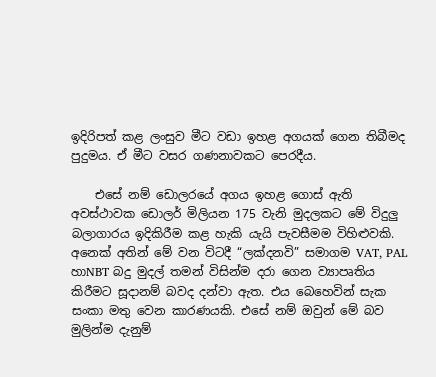ඉදිරිපත් කළ ලංසුව මීට වඩා ඉහළ අගයක් ගෙන තිබීමද පුදුමය. ඒ මීට වසර ගණනාවකට පෙරදීය.

    එසේ නම් ඩොලරයේ අගය ඉහළ ගොස් ඇති අවස්ථාවක ඩොලර් මිලියන 175 වැනි මුදලකට මේ විදුලු බලාගාරය ඉදිකිරීම කළ හැකි යැයි පැවසීමම විහිළුවකි. අනෙක් අතින් මේ වන විටදී “ලක්දනවි” සමාගම VAT, PAL හාNBT බදු මුදල් තමන් විසින්ම දරා ගෙන ව්‍යාපෘතිය කිරීමට සූදානම් බවද දන්වා ඇත. එය බෙහෙවින් සැක සංකා මතු වෙන කාරණයකි. එසේ නම් ඔවුන් මේ බව මුලින්ම දැනුම්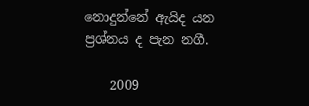නොදුන්නේ ඇයිද යන ප්‍රශ්නය ද පැන නගී.

    2009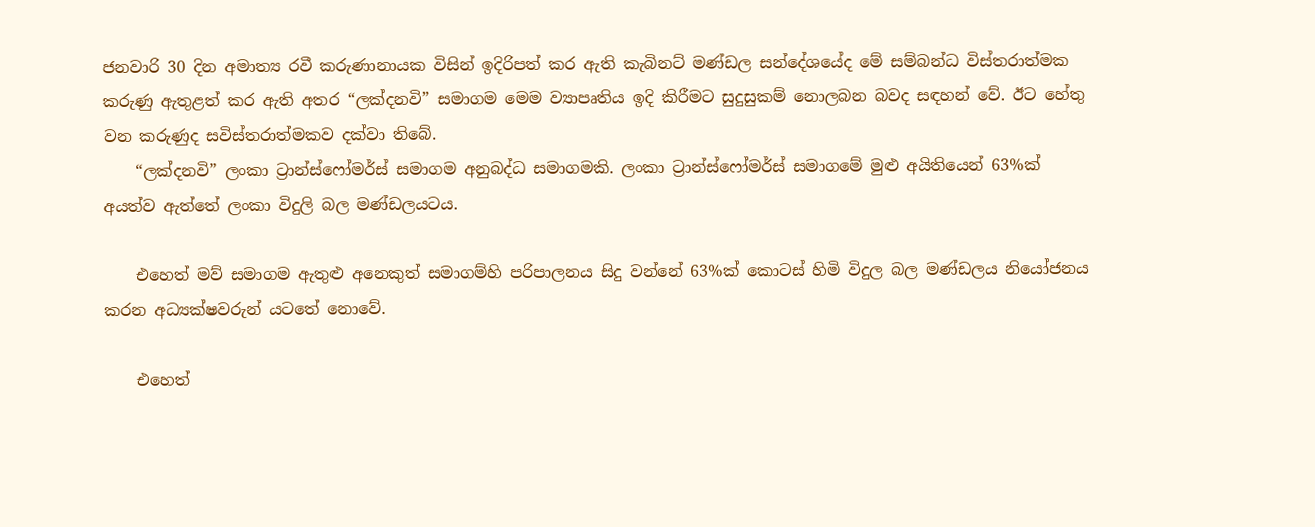ජනවාරි 30 දින අමාත්‍ය රවී කරුණානායක විසින් ඉදිරිපත් කර ඇති කැබිනට් මණ්ඩල සන්දේශයේද මේ සම්බන්ධ විස්තරාත්මක කරුණු ඇතුළත් කර ඇති අතර “ලක්දනවි” සමාගම මෙම ව්‍යාපෘතිය ඉදි කිරීමට සුදුසුකම් නොලබන බවද සඳහන් වේ. ඊට හේතු වන කරුණුද සවිස්තරාත්මකව දක්වා තිබේ.
    “ලක්දනවි” ලංකා ට්‍රාන්ස්ෆෝමර්ස් සමාගම අනුබද්ධ සමාගමකි. ලංකා ට්‍රාන්ස්ෆෝමර්ස් සමාගමේ මුළු අයිතියෙන් 63%ක් අයත්ව ඇත්තේ ලංකා විදුලි බල මණ්ඩලයටය.

    එහෙත් මව් සමාගම ඇතුළු අනෙකුත් සමාගම්හි පරිපාලනය සිදු වන්නේ 63%ක් කොටස් හිමි විදුල බල මණ්ඩලය නියෝජනය කරන අධ්‍යක්ෂවරුන් යටතේ නොවේ.

    එහෙත්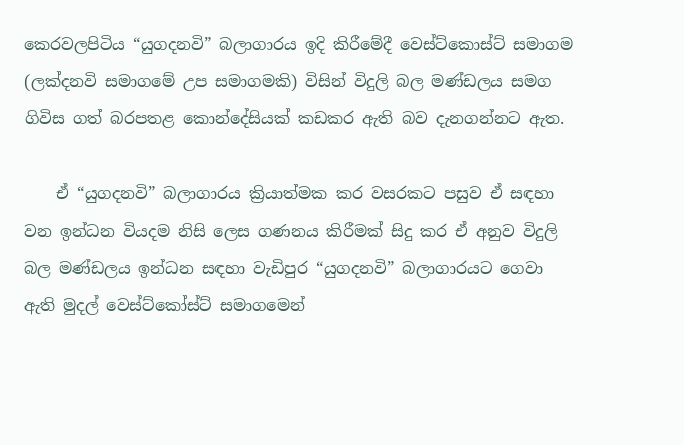කෙරවලපිටිය “යුගදනවි” බලාගාරය ඉදි කිරීමේදී වෙස්ට්කොස්ට් සමාගම (ලක්දනවි සමාගමේ උප සමාගමකි) විසින් විදුලි බල මණ්ඩලය සමග ගිවිස ගත් බරපතළ කොන්දේසියක් කඩකර ඇති බව දැනගන්නට ඇත.

    ඒ “යුගදනවි” බලාගාරය ක්‍රියාත්මක කර වසරකට පසුව ඒ සඳහා වන ඉන්ධන වියදම නිසි ලෙස ගණනය කිරීමක් සිදු කර ඒ අනුව විදුලි බල මණ්ඩලය ඉන්ධන සඳහා වැඩිපුර “යුගදනවි” බලාගාරයට ගෙවා ඇති මුදල් වෙස්ට්කෝස්ට් සමාගමෙන්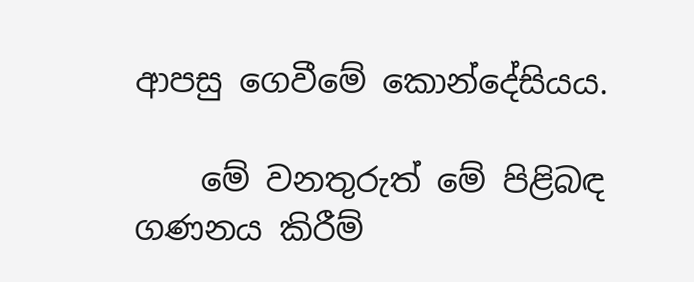ආපසු ගෙවීමේ කොන්දේසියය.

    මේ වනතුරුත් මේ පිළිබඳ ගණනය කිරීම්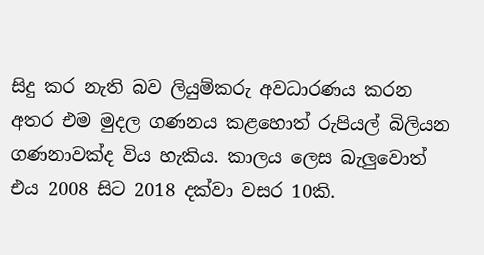සිදු කර නැති බව ලියුම්කරු අවධාරණය කරන අතර එම මුදල ගණනය කළහොත් රුපියල් බිලියන ගණනාවක්ද විය හැකිය. කාලය ලෙස බැලුවොත් එය 2008 සිට 2018 දක්වා වසර 10කි.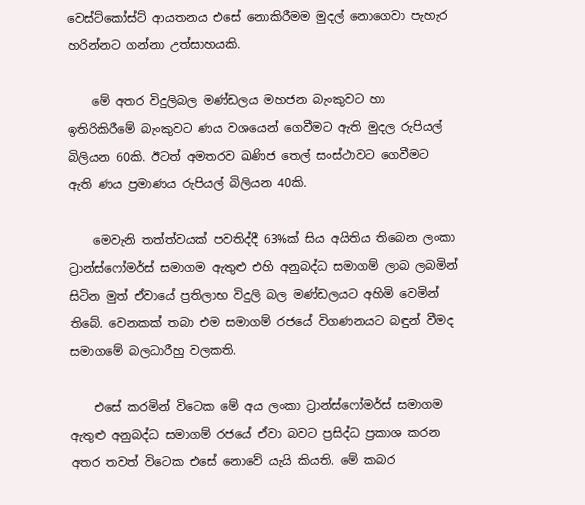වෙස්ට්කෝස්ට් ආයතනය එසේ නොකිරීමම මුදල් නොගෙවා පැහැර හරින්නට ගන්නා උත්සාහයකි.

    මේ අතර විදුලිබල මණ්ඩලය මහජන බැංකුවට හා ඉතිරිකිරීමේ බැංකුවට ණය වශයෙන් ගෙවීමට ඇති මුදල රුපියල් බිලියන 60කි. ඊටත් අමතරව ඛණිජ තෙල් සංස්ථාවට ගෙවීමට ඇති ණය ප්‍රමාණය රුපියල් බිලියන 40කි.

    මෙවැනි තත්ත්වයක් පවතිද්දී 63%ක් සිය අයිතිය තිබෙන ලංකා ට්‍රාන්ස්ෆෝමර්ස් සමාගම ඇතුළු එහි අනුබද්ධ සමාගම් ලාබ ලබමින් සිටින මුත් ඒවායේ ප්‍රතිලාභ විදුලි බල මණ්ඩලයට අහිමි වෙමින් තිබේ. වෙනකක් තබා එම සමාගම් රජයේ විගණනයට බඳුන් වීමද සමාගමේ බලධාරීහු වලකති.

    එසේ කරමින් විටෙක මේ අය ලංකා ට්‍රාන්ස්ෆෝමර්ස් සමාගම ඇතුළු අනුබද්ධ සමාගම් රජයේ ඒවා බවට ප්‍රසිද්ධ ප්‍රකාශ කරන අතර තවත් විටෙක එසේ නොවේ යැයි කියති. මේ කබර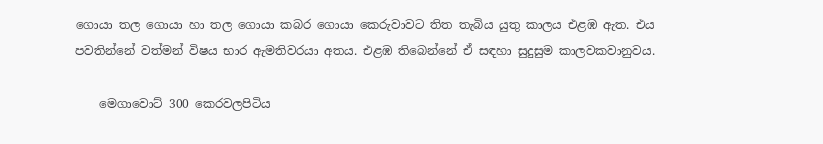ගොයා තල ගොයා හා තල ගොයා කබර ගොයා කෙරුවාවට තිත තැබිය යුතු කාලය එළඹ ඇත. එය පවතින්නේ වත්මන් විෂය භාර ඇමතිවරයා අතය. එළඹ තිබෙන්නේ ඒ සඳහා සුදුසුම කාලවකවානුවය.

    මෙගාවොට් 300 කෙරවලපිටිය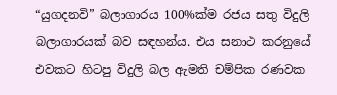“යුගදනවි” බලාගාරය 100%ක්ම රජය සතු විදුලි බලාගාරයක් බව සඳහන්ය. එය සනාථ කරනුයේ එවකට හිටපු විදුලි බල ඇමති චම්පික රණවක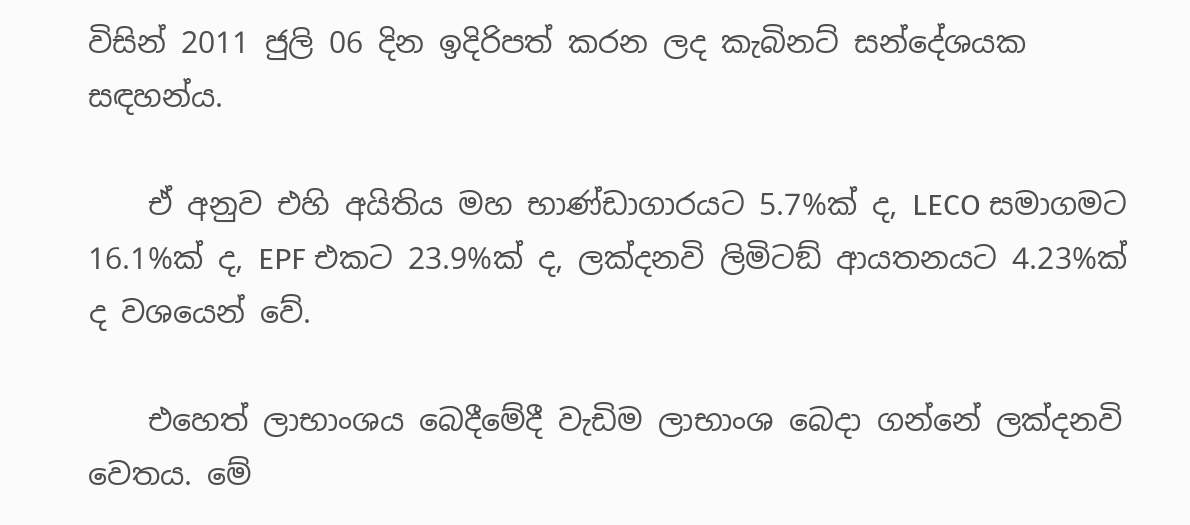විසින් 2011 ජුලි 06 දින ඉදිරිපත් කරන ලද කැබිනට් සන්දේශයක සඳහන්ය.

    ඒ අනුව එහි අයිතිය මහ භාණ්ඩාගාරයට 5.7%ක් ද, LECO සමාගමට 16.1%ක් ද, EPF එකට 23.9%ක් ද, ලක්දනවි ලිමිටඞ් ආයතනයට 4.23%ක් ද වශයෙන් වේ.

    එහෙත් ලාභාංශය බෙදීමේදී වැඩිම ලාභාංශ බෙදා ගන්නේ ලක්දනවි වෙතය. මේ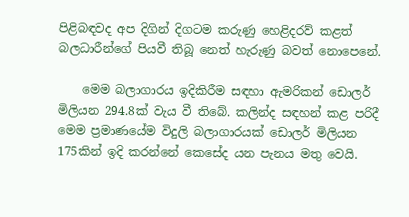පිළිබඳවද අප දිගින් දිගටම කරුණු හෙළිදරව් කළත් බලධාරීන්ගේ පියවී තිබූ නෙත් හැරුණු බවත් නොපෙනේ.

    මෙම බලාගාරය ඉදිකිරීම සඳහා ඇමරිකන් ඩොලර් මිලියන 294.8ක් වැය වී තිබේ. කලින්ද සඳහන් කළ පරිදී මෙම ප්‍රමාණයේම විදුලි බලාගාරයක් ඩොලර් මිලියන 175කින් ඉදි කරන්නේ කෙසේද යන පැනය මතු වෙයි.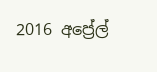2016 අප්‍රේල්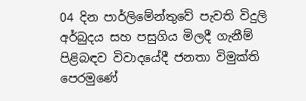04 දින පාර්ලිමේන්තුවේ පැවති විදුලි අර්බුදය සහ පසුගිය මිලදී ගැනීම් පිළිබඳව විවාදයේදී ජනතා විමුක්ති පෙරමුණේ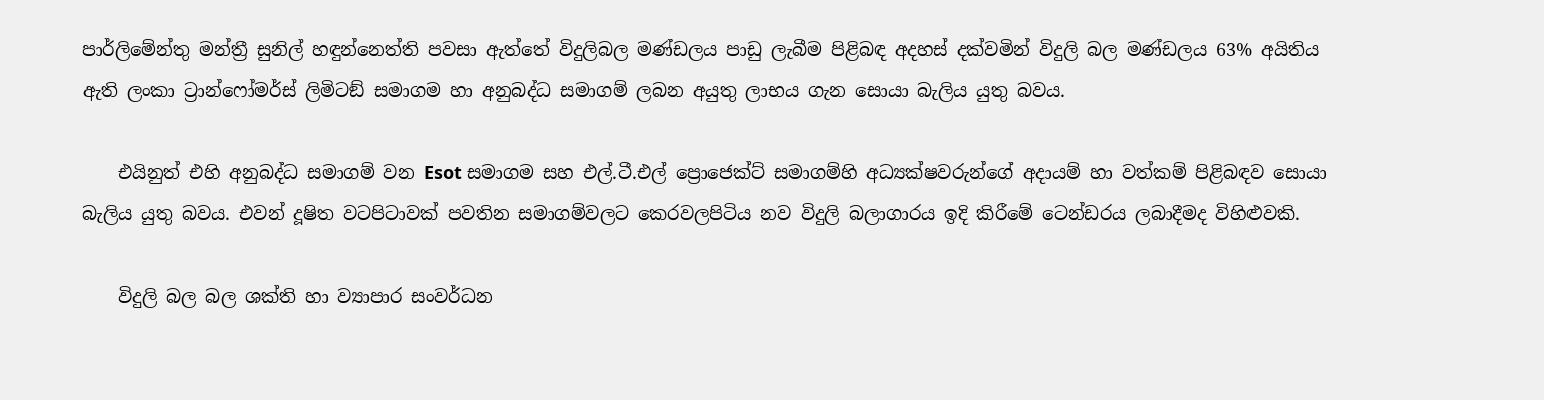පාර්ලිමේන්තු මන්ත්‍රී සුනිල් හඳුන්නෙත්ති පවසා ඇත්තේ විදුලිබල මණ්ඩලය පාඩු ලැබීම පිළිබඳ අදහස් දක්වමින් විදුලි බල මණ්ඩලය 63% අයිතිය ඇති ලංකා ට්‍රාන්ෆෝමර්ස් ලිමිටඞ් සමාගම හා අනුබද්ධ සමාගම් ලබන අයුතු ලාභය ගැන සොයා බැලිය යුතු බවය.

    එයිනුත් එහි අනුබද්ධ සමාගම් වන Esot සමාගම සහ එල්.ටී.එල් ප්‍රොජෙක්ට් සමාගම්හි අධ්‍යක්ෂවරුන්ගේ අදායම් හා වත්කම් පිළිබඳව සොයා බැලිය යුතු බවය. එවන් දූෂිත වටපිටාවක් පවතින සමාගම්වලට කෙරවලපිටිය නව විදුලි බලාගාරය ඉදි කිරීමේ ටෙන්ඩරය ලබාදීමද විහිළුවකි.

    විදුලි බල බල ශක්ති හා ව්‍යාපාර සංවර්ධන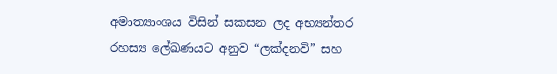අමාත්‍යාංශය විසින් සකසන ලද අභ්‍යන්තර රහස්‍ය ලේඛණයට අනුව “ලක්දනවි” සහ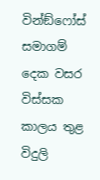වින්ඞ්ෆෝස් සමාගම් දෙක වසර විස්සක කාලය තුළ විදුලි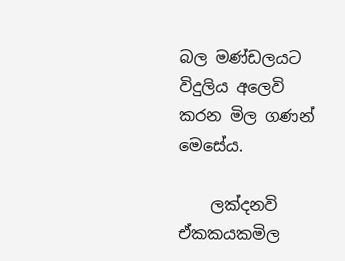බල මණ්ඩලයට විදුලිය අලෙවි කරන මිල ගණන් මෙසේය.

    ලක්දනවි ඒකකයකමිල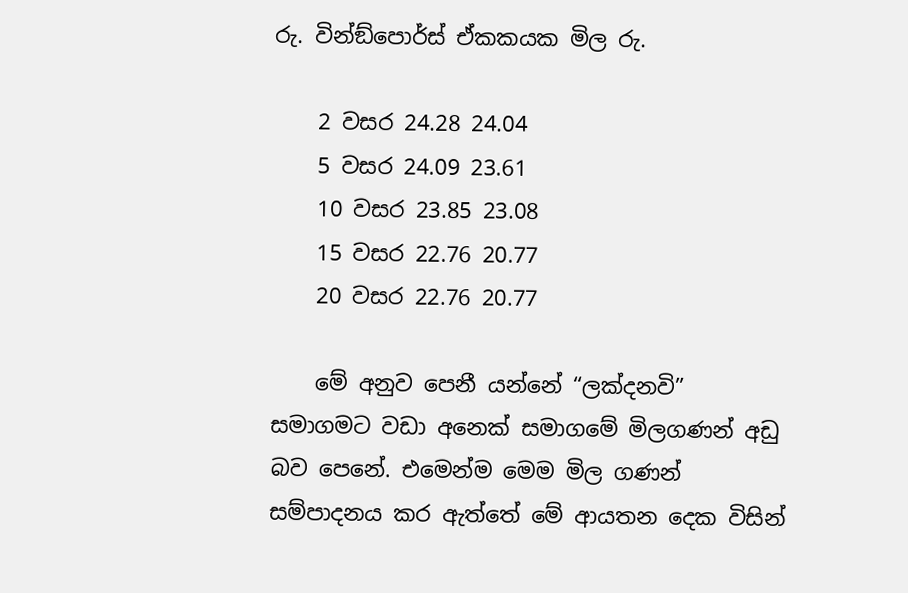රු. වින්ඞ්පොර්ස් ඒකකයක මිල රු.

    2 වසර 24.28 24.04
    5 වසර 24.09 23.61
    10 වසර 23.85 23.08
    15 වසර 22.76 20.77
    20 වසර 22.76 20.77

    මේ අනුව පෙනී යන්නේ “ලක්දනවි” සමාගමට වඩා අනෙක් සමාගමේ මිලගණන් අඩු බව පෙනේ. එමෙන්ම මෙම මිල ගණන් සම්පාදනය කර ඇත්තේ මේ ආයතන දෙක විසින්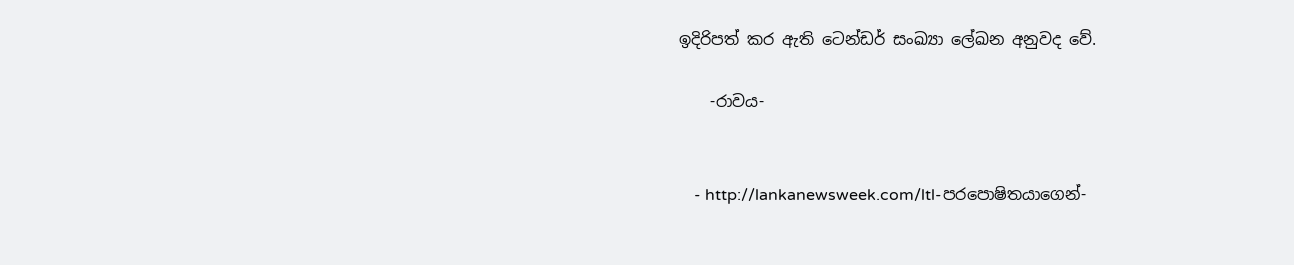ඉදිරිපත් කර ඇති ටෙන්ඩර් සංඛ්‍යා ලේඛන අනුවද වේ.

    -රාවය-


    - http://lankanewsweek.com/ltl-පරපොෂිතයාගෙන්-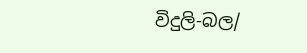විදුලි-බල/